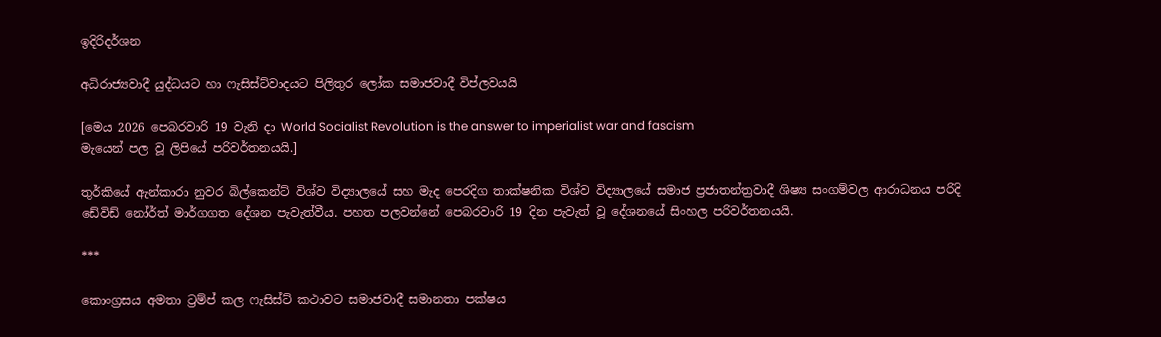ඉදිරිදර්ශන

අධිරාජ්‍යවාදී යුද්ධයට හා ෆැසිස්ට්වාදයට පිලිතුර ලෝක සමාජවාදී විප්ලවයයි

[මෙය 2026 පෙබරවාරි 19 වැනි දා World Socialist Revolution is the answer to imperialist war and fascism
මැයෙන් පල වූ ලිපියේ පරිවර්තනයයි.]

තුර්කියේ ඇන්කාරා නුවර බිල්කෙන්ට් විශ්ව විද්‍යාලයේ සහ මැද පෙරදිග තාක්ෂනික විශ්ව විද්‍යාලයේ සමාජ ප්‍රජාතන්ත්‍රවාදී ශිෂ්‍ය සංගම්වල ආරාධනය පරිදි ඩේවිඩ් නෝර්ත් මාර්ගගත දේශන පැවැත්වීය. පහත පලවන්නේ පෙබරවාරි 19 දින පැවැත් වූ දේශනයේ සිංහල පරිවර්තනයයි.

***

කොංග්‍රසය අමතා ට්‍රම්ප් කල ෆැසිස්ට් කථාවට සමාජවාදී සමානතා පක්ෂය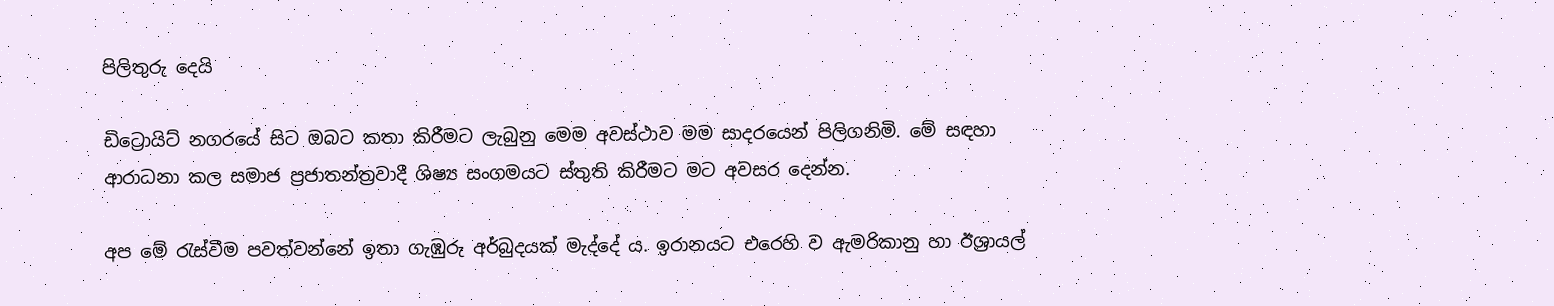පිලිතුරු දෙයි

ඩිට්‍රොයිට් නගරයේ සිට ඔබට කතා කිරීමට ලැබුනු මෙම අවස්ථාව මම සාදරයෙන් පිලිගනිමි. මේ සඳහා ආරාධනා කල සමාජ ප්‍රජාතන්ත්‍රවාදී ශිෂ්‍ය සංගමයට ස්තුති කිරීමට මට අවසර දෙන්න.

අප මේ රැස්වීම පවත්වන්නේ ඉතා ගැඹුරු අර්බුදයක් මැද්දේ ය. ඉරානයට එරෙහි ව ඇමරිකානු හා ඊශ්‍රායල්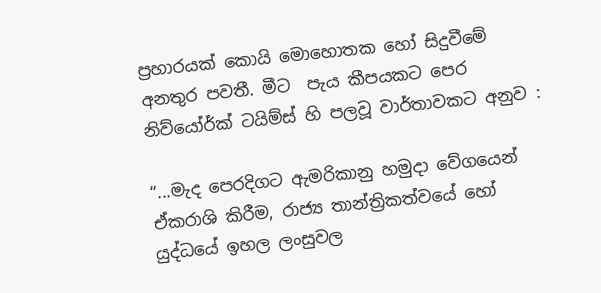ප්‍රහාරයක් කොයි මොහොතක හෝ සිදුවීමේ අනතුර පවතී. මීට  පැය කීපයකට පෙර නිව්යෝර්ක් ටයිම්ස් හි පලවූ වාර්තාවකට අනුව :

“...මැද පෙරදිගට ඇමරිකානු හමුදා වේගයෙන් ඒකරාශි කිරීම, රාජ්‍ය තාන්ත්‍රිකත්වයේ හෝ යුද්ධයේ ඉහල ලංසුවල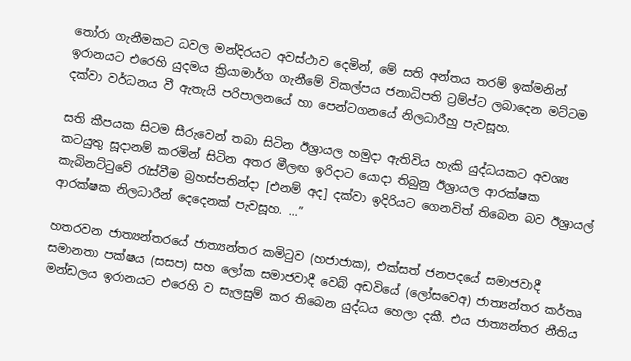තෝරා ගැනීමකට ධවල මන්දිරයට අවස්ථාව දෙමින්, මේ සති අන්තය තරම් ඉක්මනින් ඉරානයට එරෙහි යුදමය ක්‍රියාමාර්ග ගැනීමේ විකල්පය ජනාධිපති ට්‍රම්ප්ට ලබාදෙන මට්ටම දක්වා වර්ධනය වී ඇතැයි පරිපාලනයේ හා පෙන්ටගනයේ නිලධාරීහු පැවසූහ.

සති කීපයක සිටම සීරුවෙන් තබා සිටින ඊශ්‍රායල හමුදා ඇතිවිය හැකි යුද්ධයකට අවශ්‍ය කටයුතු සූදානම් කරමින් සිටින අතර මීලඟ ඉරිදාට යොදා තිබුනු ඊශ්‍රායල ආරක්ෂක කැබිනට්ටුවේ රැස්වීම බ්‍රහස්පතින්දා [එනම් අද] දක්වා ඉදිරියට ගෙනවිත් තිබෙන බව ඊශ්‍රායල් ආරක්ෂක නිලධාරීන් දෙදෙනක් පැවසූහ. ...”

හතරවන ජාත්‍යන්තරයේ ජාත්‍යන්තර කමිටුව (හජාජාක), එක්සත් ජනපදයේ සමාජවාදී සමානතා පක්ෂය (සසප) සහ ලෝක සමාජවාදී වෙබ් අඩවියේ (ලෝසවෙඅ) ජාත්‍යන්තර කර්තෘ මන්ඩලය ඉරානයට එරෙහි ව සැලසුම් කර තිබෙන යුද්ධය හෙලා දකී. එය ජාත්‍යන්තර නීතිය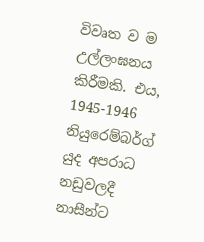විවෘත ව ම උල්ලංඝනය කිරීමකි. එය, 1945-1946 නියුරෙම්බර්ග් යුද අපරාධ නඩුවලදී නාසීන්ට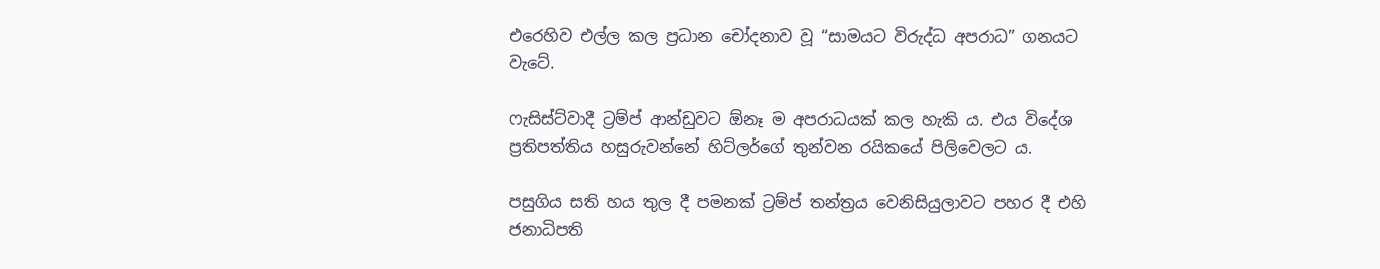එරෙහිව එල්ල කල ප්‍රධාන චෝදනාව වූ “සාමයට විරුද්ධ අපරාධ” ගනයට වැටේ.

ෆැසිස්ට්වාදී ට්‍රම්ප් ආන්ඩුවට ඕනෑ ම අපරාධයක් කල හැකි ය. එය විදේශ ප්‍රතිපත්තිය හසුරුවන්නේ හිට්ලර්ගේ තුන්වන රයිකයේ පිලිවෙලට ය.

පසුගිය සති හය තුල දී පමනක් ට්‍රම්ප් තන්ත්‍රය වෙනිසියුලාවට පහර දී එහි ජනාධිපති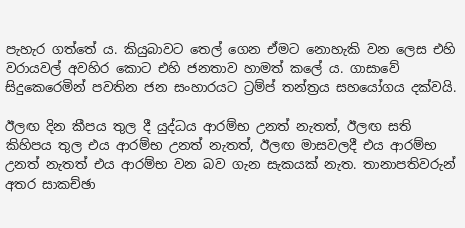පැහැර ගත්තේ ය. කියුබාවට තෙල් ගෙන ඒමට නොහැකි වන ලෙස එහි වරායවල් අවහිර කොට එහි ජනතාව හාමත් කලේ ය. ගාසාවේ සිදුකෙරෙමින් පවතින ජන සංහාරයට ට්‍රම්ප් තන්ත්‍රය සහයෝගය දක්වයි.

ඊලඟ දින කීපය තුල දී යුද්ධය ආරම්භ උනත් නැතත්, ඊලඟ සති කිහිපය තුල එය ආරම්භ උනත් නැතත්, ඊලඟ මාසවලදී එය ආරම්භ උනත් නැතත් එය ආරම්භ වන බව ගැන සැකයක් නැත. තානාපතිවරුන් අතර සාකච්ඡා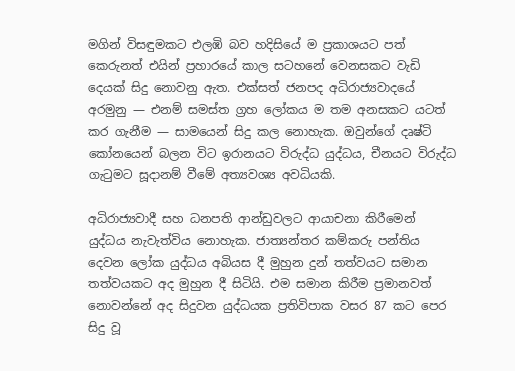මගින් විසඳුමකට එලඹි බව හදිසියේ ම ප්‍රකාශයට පත් කෙරුනත් එයින් ප්‍රහාරයේ කාල සටහනේ වෙනසකට වැඩි දෙයක් සිදු නොවනු ඇත. එක්සත් ජනපද අධිරාජ්‍යවාදයේ අරමුනු — එනම් සමස්ත ග්‍රහ ලෝකය ම තම අනසකට යටත් කර ගැනීම — සාමයෙන් සිදු කල නොහැක. ඔවුන්ගේ දෘෂ්ටි කෝනයෙන් බලන විට ඉරානයට විරුද්ධ යුද්ධය, චීනයට විරුද්ධ ගැටුමට සූදානම් වීමේ අත්‍යවශ්‍ය අවධියකි.

අධිරාජ්‍යවාදී සහ ධනපති ආන්ඩුවලට ආයාචනා කිරීමෙන් යුද්ධය නැවැත්විය නොහැක. ජාත්‍යන්තර කම්කරු පන්තිය දෙවන ලෝක යුද්ධය අබියස දී මුහුන දුන් තත්වයට සමාන තත්වයකට අද මුහුන දී සිටියි. එම සමාන කිරීම ප්‍රමානවත් නොවන්නේ අද සිදුවන යුද්ධයක ප්‍රතිවිපාක වසර 87 කට පෙර සිදු වූ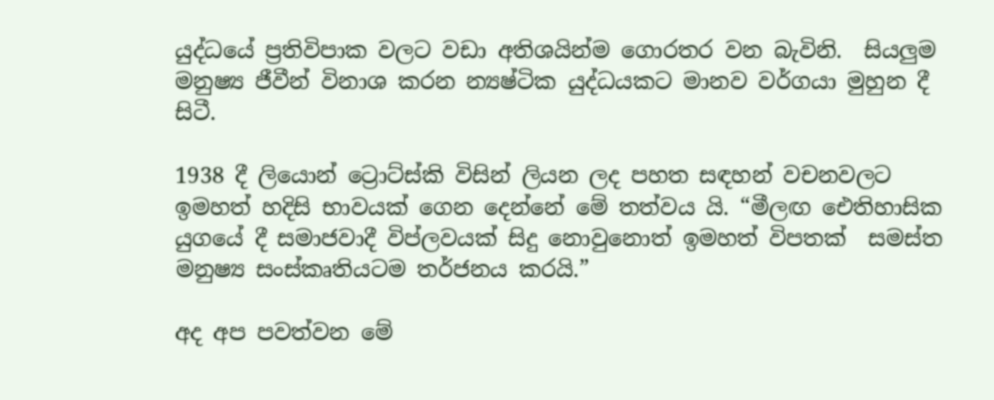යුද්ධයේ ප්‍රතිවිපාක වලට වඩා අතිශයින්ම ගොරතර වන බැවිනි.  සියලුම මනුෂ්‍ය ජීවීන් විනාශ කරන න්‍යෂ්ටික යුද්ධයකට මානව වර්ගයා මුහුන දී සිටී.

1938 දී ලියොන් ට්‍රොට්ස්කි විසින් ලියන ලද පහත සඳහන් වචනවලට ඉමහත් හදිසි භාවයක් ගෙන දෙන්නේ මේ තත්වය යි. “මීලඟ ඓතිහාසික යුගයේ දී සමාජවාදී විප්ලවයක් සිදු නොවුනොත් ඉමහත් විපතක්  සමස්ත මනුෂ්‍ය සංස්කෘතියටම තර්ජනය කරයි.”

අද අප පවත්වන මේ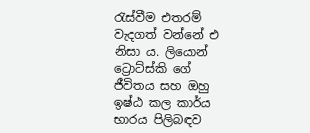රැස්වීම එතරම් වැදගත් වන්නේ එ නිසා ය. ලියොන් ට්‍රොට්ස්කි ගේ ජීවිතය සහ ඔහු ඉෂ්ඨ කල කාර්ය භාරය පිලිබඳව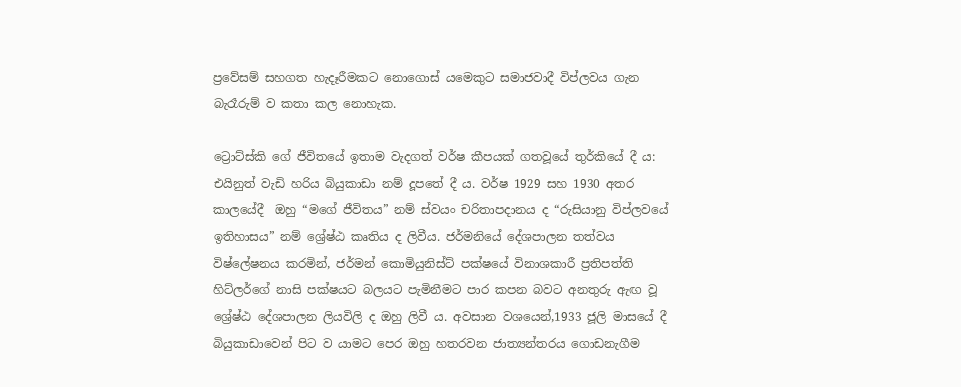ප්‍රවේසම් සහගත හැදෑරීමකට නොගොස් යමෙකුට සමාජවාදී විප්ලවය ගැන  බැරෑරුම් ව කතා කල නොහැක.

ට්‍රොට්ස්කි ගේ ජීවිතයේ ඉතාම වැදගත් වර්ෂ කීපයක් ගතවූයේ තුර්කියේ දී ය: එයිනුත් වැඩි හරිය බියුකාඩා නම් දූපතේ දී ය. වර්ෂ 1929 සහ 1930 අතර කාලයේදී  ඔහු “මගේ ජීවිතය” නම් ස්වයං චරිතාපදානය ද “රුසියානු විප්ලවයේ ඉතිහාසය” නම් ශ්‍රේෂ්ඨ කෘතිය ද ලිවීය. ජර්මනියේ දේශපාලන තත්වය විෂ්ලේෂනය කරමින්, ජර්මන් කොමියුනිස්ට් පක්ෂයේ විනාශකාරී ප්‍රතිපත්ති හිට්ලර්ගේ නාසි පක්ෂයට බලයට පැමිනීමට පාර කපන බවට අනතුරු ඇඟ වූ ශ්‍රේෂ්ඨ දේශපාලන ලියවිලි ද ඔහු ලිවී ය. අවසාන වශයෙන්,1933 ජූලි මාසයේ දී බියුකාඩාවෙන් පිට ව යාමට පෙර ඔහු හතරවන ජාත්‍යන්තරය ගොඩනැගීම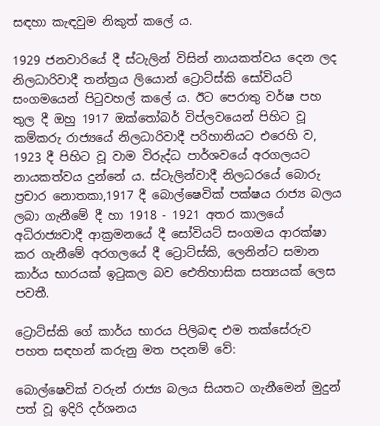සඳහා කැඳවුම නිකුත් කලේ ය.

1929 ජනවාරියේ දී ස්ටැලින් විසින් නායකත්වය දෙන ලද නිලධාරිවාදී තන්ත්‍රය ලියොන් ට්‍රොට්ස්කි සෝවියට් සංගමයෙන් පිටුවහල් කලේ ය. ඊට පෙරාතු වර්ෂ පහ තුල දී ඔහු 1917 ඔක්තෝබර් විප්ලවයෙන් පිහිට වූ කම්කරු රාජ්‍යයේ නිලධාරිවාදී පරිහානියට එරෙහි ව, 1923 දී පිහිට වූ වාම විරුද්ධ පාර්ශවයේ අරගලයට නායකත්වය දුන්නේ ය. ස්ටැලින්වාදී නිලධරයේ බොරු ප්‍රචාර නොතකා,1917 දී බොල්ෂෙවික් පක්ෂය රාජ්‍ය බලය ලබා ගැනීමේ දී හා 1918 - 1921 අතර කාලයේ අධිරාජ්‍යවාදී ආක්‍රමනයේ දී සෝවියට් සංගමය ආරක්ෂා කර ගැනීමේ අරගලයේ දී ට්‍රොට්ස්කි, ලෙනින්ට සමාන කාර්ය භාරයක් ඉටුකල බව ඓතිහාසික සත්‍යයක් ලෙස පවතී.

ට්‍රොට්ස්කි ගේ කාර්ය භාරය පිලිබඳ එම තක්සේරුව පහත සඳහන් කරුනු මත පදනම් වේ:

බොල්ෂෙවික් වරුන් රාජ්‍ය බලය සියතට ගැනීමෙන් මුදුන් පත් වූ ඉදිරි දර්ශනය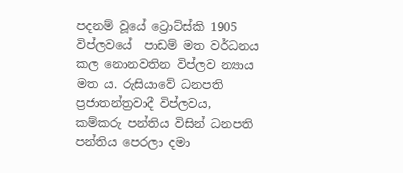පදනම් වූයේ ට්‍රොට්ස්කි 1905 විප්ලවයේ  පාඩම් මත වර්ධනය කල නොනවතින විප්ලව න්‍යාය මත ය. රුසියාවේ ධනපති ප්‍රජාතන්ත්‍රවාදී විප්ලවය,  කම්කරු පන්තිය විසින් ධනපති පන්තිය පෙරලා දමා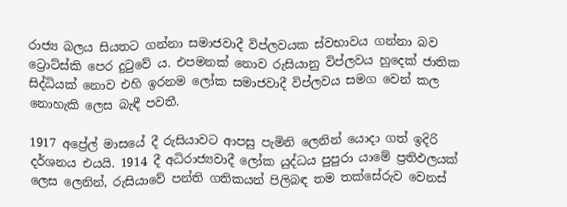රාජ්‍ය බලය සියතට ගන්නා සමාජවාදී විප්ලවයක ස්වභාවය ගන්නා බව ට්‍රොට්ස්කි පෙර දුටුවේ ය. එපමනක් නොව රුසියානු විප්ලවය හුදෙක් ජාතික සිද්ධියක් නොව එහි ඉරනම ලෝක සමාජවාදී විප්ලවය සමග වෙන් කල නොහැකි ලෙස බැඳී පවතී.

1917 අප්‍රේල් මාසයේ දී රුසියාවට ආපසු පැමිනි ලෙනින් යොදා ගත් ඉදිරි දර්ශනය එයයි. 1914 දී අධිරාජ්‍යවාදී ලෝක යුද්ධය පුපුරා යාමේ ප්‍රතිඵලයක් ලෙස ලෙනින්, රුසියාවේ පන්ති ගතිකයන් පිලිබඳ තම තක්සේරුව වෙනස්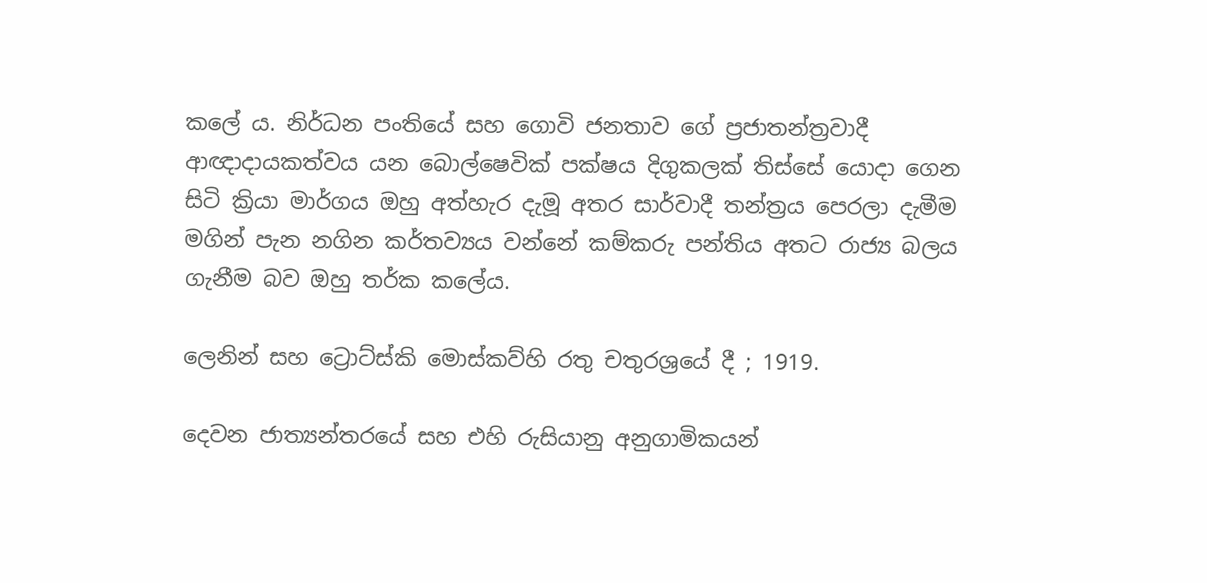කලේ ය. නිර්ධන පංතියේ සහ ගොවි ජනතාව ගේ ප්‍රජාතන්ත්‍රවාදී ආඥාදායකත්වය යන බොල්ෂෙවික් පක්ෂය දිගුකලක් තිස්සේ යොදා ගෙන සිටි ක්‍රියා මාර්ගය ඔහු අත්හැර දැමූ අතර සාර්වාදී තන්ත්‍රය පෙරලා දැමීම මගින් පැන නගින කර්තව්‍යය වන්නේ කම්කරු පන්තිය අතට රාජ්‍ය බලය ගැනීම බව ඔහු තර්ක කලේය.

ලෙනින් සහ ට්‍රොට්ස්කි මොස්කව්හි රතු චතුරශ්‍රයේ දී ; 1919.

දෙවන ජාත්‍යන්තරයේ සහ එහි රුසියානු අනුගාමිකයන්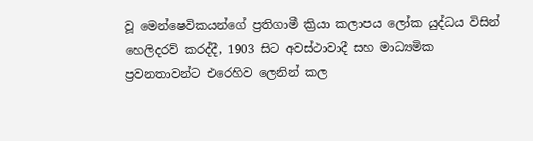වූ මෙන්ෂෙවිකයන්ගේ ප්‍රතිගාමී ක්‍රියා කලාපය ලෝක යුද්ධය විසින් හෙලිදරව් කරද්දී, 1903 සිට අවස්ථාවාදී සහ මාධ්‍යමික ප්‍රවනතාවන්ට එරෙහිව ලෙනින් කල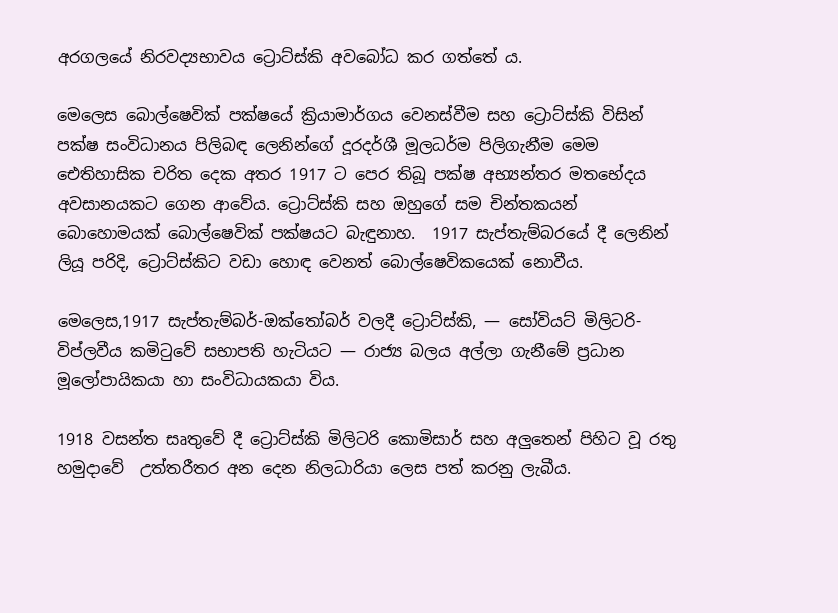අරගලයේ නිරවද්‍යභාවය ට්‍රොට්ස්කි අවබෝධ කර ගත්තේ ය.

මෙලෙස බොල්ෂෙවික් පක්ෂයේ ක්‍රියාමාර්ගය වෙනස්වීම සහ ට්‍රොට්ස්කි විසින් පක්ෂ සංවිධානය පිලිබඳ ලෙනින්ගේ දූරදර්ශී මූලධර්ම පිලිගැනීම මෙම ඓතිහාසික චරිත දෙක අතර 1917 ට පෙර තිබූ පක්ෂ අභ්‍යන්තර මතභේදය අවසානයකට ගෙන ආවේය. ට්‍රොට්ස්කි සහ ඔහුගේ සම චින්තකයන් බොහොමයක් බොල්ෂෙවික් පක්ෂයට බැඳුනාහ.  1917 සැප්තැම්බරයේ දී ලෙනින් ලියූ පරිදි, ට්‍රොට්ස්කිට වඩා හොඳ වෙනත් බොල්ෂෙවිකයෙක් නොවීය.

මෙලෙස,1917 සැප්තැම්බර්-ඔක්තෝබර් වලදී ට්‍රොට්ස්කි, — සෝවියට් මිලිටරි-විප්ලවීය කමිටුවේ සභාපති හැටියට — රාජ්‍ය බලය අල්ලා ගැනීමේ ප්‍රධාන මූලෝපායිකයා හා සංවිධායකයා විය.

1918 වසන්ත සෘතුවේ දී ට්‍රොට්ස්කි මිලිටරි කොමිසාර් සහ අලුතෙන් පිහිට වූ රතු හමුදාවේ  උත්තරීතර අන දෙන නිලධාරියා ලෙස පත් කරනු ලැබීය.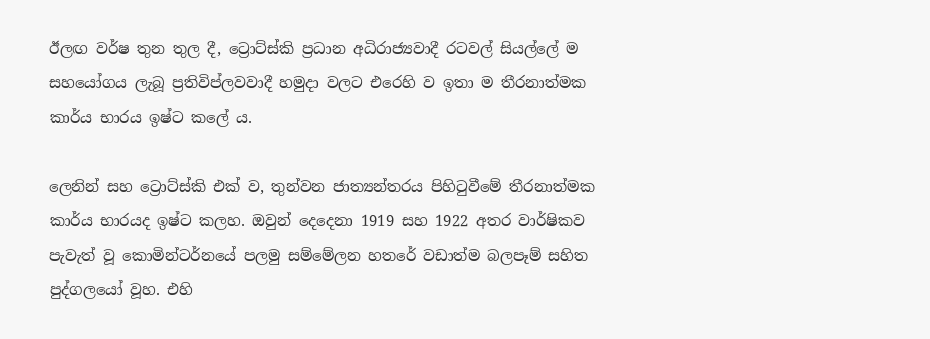ඊලඟ වර්ෂ තුන තුල දී, ට්‍රොට්ස්කි ප්‍රධාන අධිරාජ්‍යවාදී රටවල් සියල්ලේ ම සහයෝගය ලැබූ ප්‍රතිවිප්ලවවාදී හමුදා වලට එරෙහි ව ඉතා ම තීරනාත්මක කාර්ය භාරය ඉෂ්ට කලේ ය.

ලෙනින් සහ ට්‍රොට්ස්කි එක් ව, තුන්වන ජාත්‍යන්තරය පිහිටුවීමේ තීරනාත්මක කාර්ය භාරයද ඉෂ්ට කලහ. ඔවුන් දෙදෙනා 1919 සහ 1922 අතර වාර්ෂිකව පැවැත් වූ කොමින්ටර්නයේ පලමු සම්මේලන හතරේ වඩාත්ම බලපෑම් සහිත පුද්ගලයෝ වූහ. එහි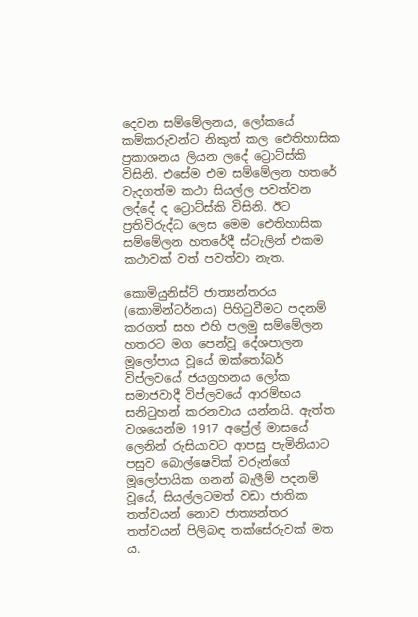දෙවන සම්මේලනය, ලෝකයේ කම්කරුවන්ට නිකුත් කල ඓතිහාසික ප්‍රකාශනය ලියන ලදේ ට්‍රොට්ස්කි විසිනි. එසේම එම සම්මේලන හතරේ වැදගත්ම කථා සියල්ල පවත්වන ලද්දේ ද ට්‍රොට්ස්කි විසිනි. ඊට ප්‍රතිවිරුද්ධ ලෙස මෙම ඓතිහාසික සම්මේලන හතරේදී ස්ටැලින් එකම කථාවක් වත් පවත්වා නැත.

කොමියුනිස්ට් ජාත්‍යන්තරය (කොමින්ටර්නය) පිහිටුවීමට පදනම් කරගත් සහ එහි පලමු සම්මේලන හතරට මග පෙන්වූ දේශපාලන මූලෝපාය වූයේ ඔක්තෝබර් විප්ලවයේ ජයග්‍රහනය ලෝක සමාජවාදී විප්ලවයේ ආරම්භය සනිටුහන් කරනවාය යන්නයි. ඇත්ත වශයෙන්ම 1917 අප්‍රේල් මාසයේ ලෙනින් රුසියාවට ආපසු පැමිනියාට පසුව බොල්ෂෙවික් වරුන්ගේ මූලෝපායික ගනන් බැලීම් පදනම් වූයේ, සියල්ලටමත් වඩා ජාතික තත්වයන් නොව ජාත්‍යන්තර තත්වයන් පිලිබඳ තක්සේරුවක් මත ය.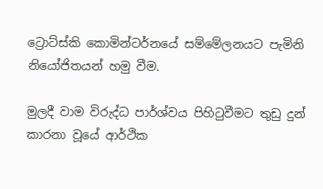ට්‍රොට්ස්කි කොමින්ටර්නයේ සම්මේලනයට පැමිනි නියෝජිතයන් හමු වීම.

මුලදී වාම විරුද්ධ පාර්ශ්වය පිහිටුවීමට තුඩු දුන් කාරනා වූයේ ආර්ථික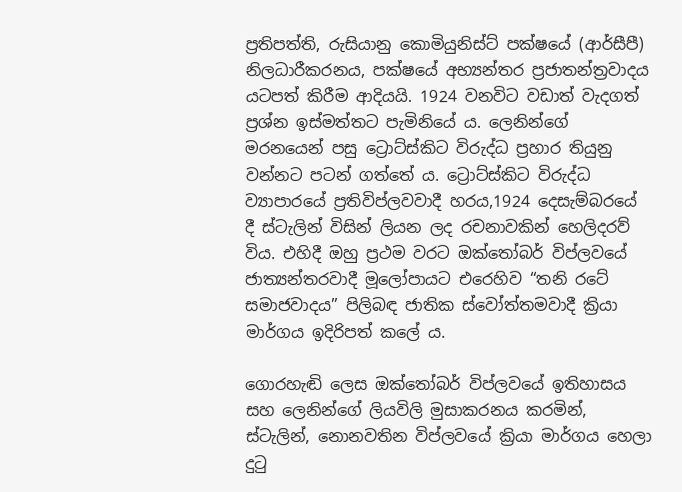ප්‍රතිපත්ති, රුසියානු කොමියුනිස්ට් පක්ෂයේ (ආර්සීපී) නිලධාරීකරනය, පක්ෂයේ අභ්‍යන්තර ප්‍රජාතන්ත්‍රවාදය යටපත් කිරීම ආදියයි. 1924 වනවිට වඩාත් වැදගත් ප්‍රශ්න ඉස්මත්තට පැමිනියේ ය. ලෙනින්ගේ මරනයෙන් පසු ට්‍රොට්ස්කිට විරුද්ධ ප්‍රහාර තියුනු වන්නට පටන් ගත්තේ ය. ට්‍රොට්ස්කිට විරුද්ධ ව්‍යාපාරයේ ප්‍රතිවිප්ලවවාදී හරය,1924 දෙසැම්බරයේ දී ස්ටැලින් විසින් ලියන ලද රචනාවකින් හෙලිදරව් විය. එහිදී ඔහු ප්‍රථම වරට ඔක්තෝබර් විප්ලවයේ ජාත්‍යන්තරවාදී මූලෝපායට එරෙහිව “තනි රටේ සමාජවාදය” පිලිබඳ ජාතික ස්වෝත්තමවාදී ක්‍රියා මාර්ගය ඉදිරිපත් කලේ ය.

ගොරහැඬි ලෙස ඔක්තෝබර් විප්ලවයේ ඉතිහාසය සහ ලෙනින්ගේ ලියවිලි මුසාකරනය කරමින්, ස්ටැලින්, නොනවතින විප්ලවයේ ක්‍රියා මාර්ගය හෙලා දුටු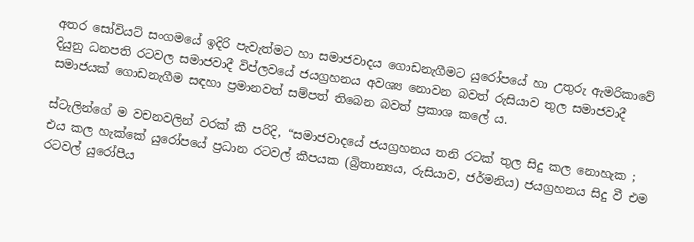අතර සෝවියට් සංගමයේ ඉදිරි පැවැත්මට හා සමාජවාදය ගොඩනැගීමට යුරෝපයේ හා උතුරු ඇමරිකාවේ දියුනු ධනපති රටවල සමාජවාදී විප්ලවයේ ජයග්‍රහනය අවශ්‍ය නොවන බවත් රුසියාව තුල සමාජවාදී සමාජයක් ගොඩනැගීම සඳහා ප්‍රමානවත් සම්පත් තිබෙන බවත් ප්‍රකාශ කලේ ය.

ස්ටැලින්ගේ ම වචනවලින් වරක් කී පරිදි, “සමාජවාදයේ ජයග්‍රහනය තනි රටක් තුල සිදු කල නොහැක ; එය කල හැක්කේ යුරෝපයේ ප්‍රධාන රටවල් කීපයක (බ්‍රිතාන්‍යය, රුසියාව, ජර්මනිය) ජයග්‍රහනය සිදු වී එම රටවල් යුරෝපීය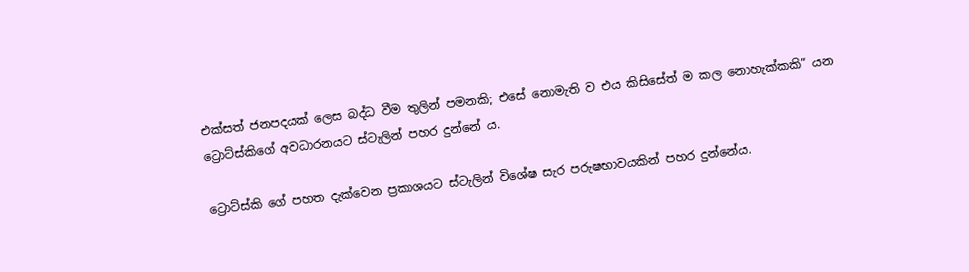එක්සත් ජනපදයක් ලෙස බද්ධ වීම තුලින් පමනකි; එසේ නොමැති ව එය කිසිසේත් ම කල නොහැක්කකි” යන ට්‍රොට්ස්කිගේ අවධාරනයට ස්ටැලින් පහර දුන්නේ ය.

ට්‍රොට්ස්කි ගේ පහත දැක්වෙන ප්‍රකාශයට ස්ටැලින් විශේෂ සැර පරුෂභාවයකින් පහර දුන්නේය.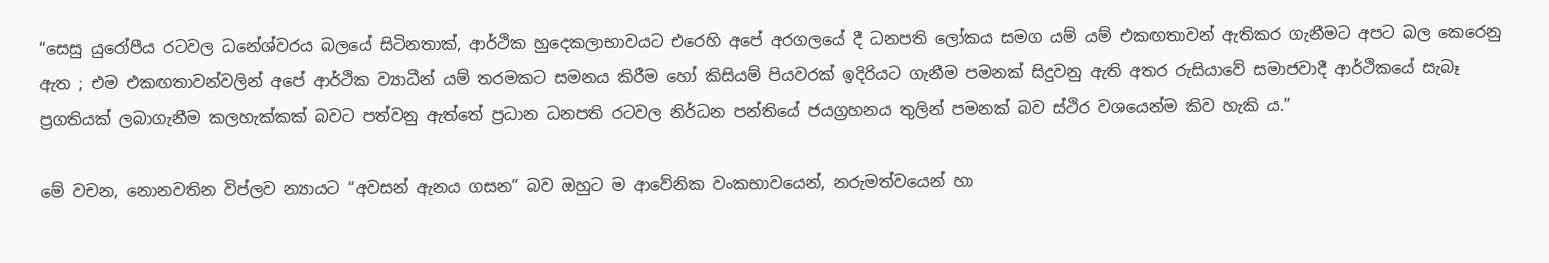“සෙසු යුරෝපීය රටවල ධනේශ්වරය බලයේ සිටිනතාක්, ආර්ථික හුදෙකලාභාවයට එරෙහි අපේ අරගලයේ දී ධනපති ලෝකය සමග යම් යම් එකඟතාවන් ඇතිකර ගැනීමට අපට බල කෙරෙනු ඇත ; එම එකඟතාවන්වලින් අපේ ආර්ථික ව්‍යාධීන් යම් තරමකට සමනය කිරීම හෝ කිසියම් පියවරක් ඉදිරියට ගැනීම පමනක් සිදුවනු ඇති අතර රුසියාවේ සමාජවාදී ආර්ථිකයේ සැබෑ ප්‍රගතියක් ලබාගැනීම කලහැක්කක් බවට පත්වනු ඇත්තේ ප්‍රධාන ධනපති රටවල නිර්ධන පන්තියේ ජයග්‍රහනය තුලින් පමනක් බව ස්ථිර වශයෙන්ම කිව හැකි ය.”

මේ වචන, නොනවතින විප්ලව න්‍යායට “අවසන් ඇනය ගසන” බව ඔහුට ම ආවේනික වංකභාවයෙන්, නරුමත්වයෙන් හා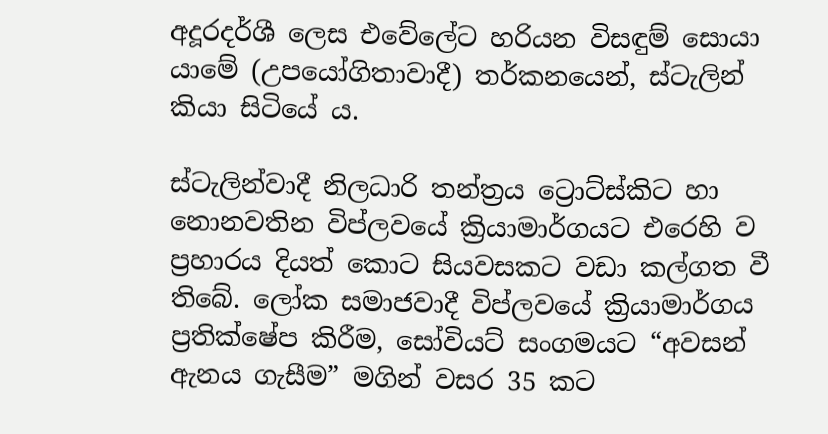අදූරදර්ශී ලෙස එවේලේට හරියන විසඳුම් සොයා යාමේ (උපයෝගිතාවාදී) තර්කනයෙන්, ස්ටැලින් කියා සිටියේ ය.

ස්ටැලින්වාදී නිලධාරි තන්ත්‍රය ට්‍රොට්ස්කිට හා නොනවතින විප්ලවයේ ක්‍රියාමාර්ගයට එරෙහි ව ප්‍රහාරය දියත් කොට සියවසකට වඩා කල්ගත වී තිබේ. ලෝක සමාජවාදී විප්ලවයේ ක්‍රියාමාර්ගය ප්‍රතික්ෂේප කිරීම, සෝවියට් සංගමයට “අවසන් ඇනය ගැසීම” මගින් වසර 35 කට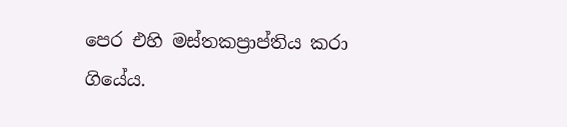පෙර එහි මස්තකප්‍රාප්තිය කරා ගියේය.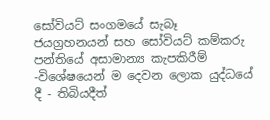සෝවියට් සංගමයේ සැබෑ ජයග්‍රහනයන් සහ සෝවියට් කම්කරු පන්තියේ අසාමාන්‍ය කැපකිරීම් -විශේෂයෙන් ම දෙවන ලොක යුද්ධයේ දී - තිබියදීත්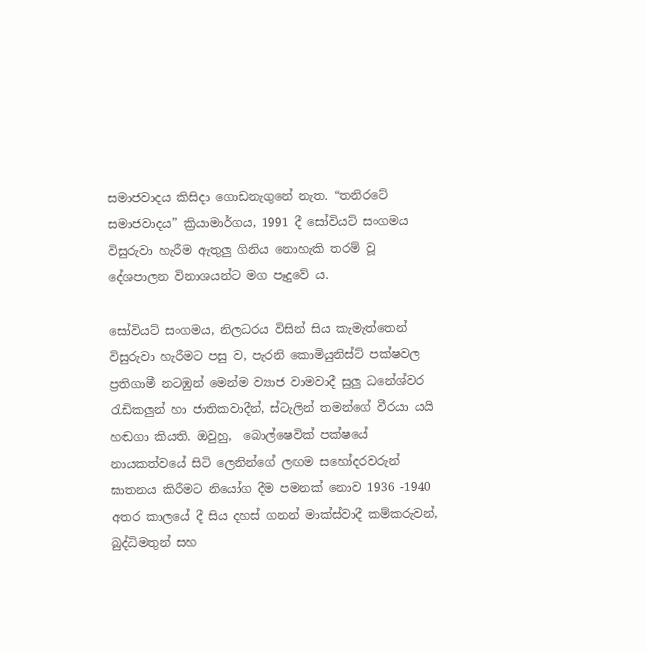සමාජවාදය කිසිදා ගොඩනැගුනේ නැත. “තනිරටේ සමාජවාදය” ක්‍රියාමාර්ගය, 1991 දී සෝවියට් සංගමය විසුරුවා හැරීම ඇතුලු ගිනිය නොහැකි තරම් වූ දේශපාලන විනාශයන්ට මග පෑදුවේ ය.

සෝවියට් සංගමය, නිලධරය විසින් සිය කැමැත්තෙන් විසුරුවා හැරීමට පසු ව, පැරනි කොමියුනිස්ට් පක්ෂවල ප්‍රතිගාමී නටඹුන් මෙන්ම ව්‍යාජ වාමවාදී සුලු ධනේශ්වර රැඩිකලුන් හා ජාතිකවාදීන්, ස්ටැලින් තමන්ගේ වීරයා යයි හඬගා කියති. ඔවුහු,  බොල්ෂෙවික් පක්ෂයේ නායකත්වයේ සිටි ලෙනින්ගේ ලඟම සහෝදරවරුන් ඝාතනය කිරීමට නියෝග දීම පමනක් නොව 1936 -1940 අතර කාලයේ දී සිය දහස් ගනන් මාක්ස්වාදී කම්කරුවන්, බුද්ධිමතුන් සහ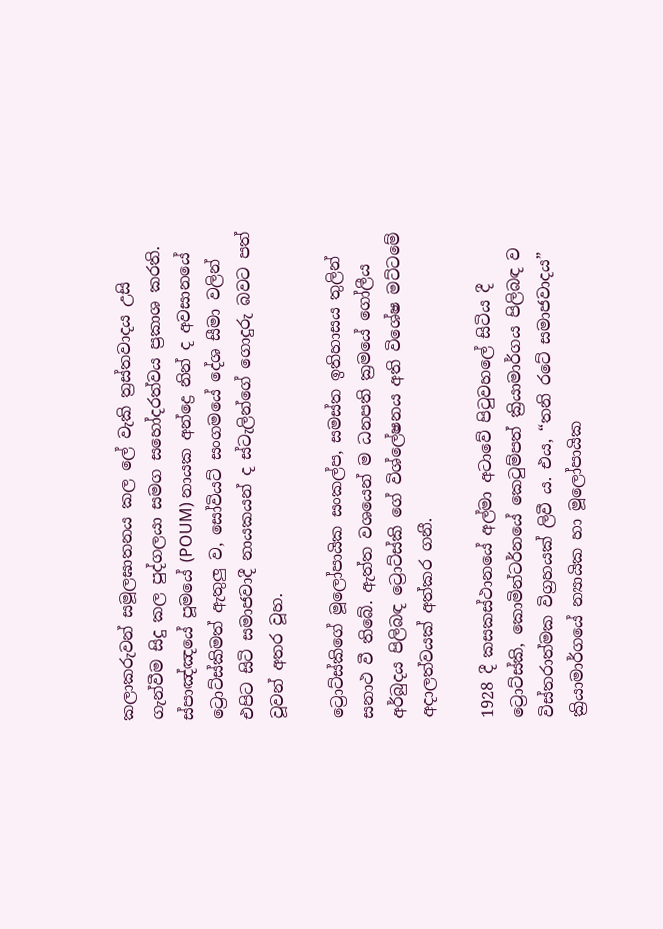කලාකරුවන් සමූලඝාතනය කල ලේ වැකි ත්‍රස්තවාදය උසි ගැන්වීම සිදු කල පුද්ගලයා සමග සහෝදරත්වය ප්‍රකාශ කරති. ස්පාඤ්ඤයේ පූමයේ (POUM) නායක අන්ද්‍රෙ නින් ද අවසානයේ ට්‍රොට්ස්කිමත් ඇතුලු ව, සෝවියට් සංගමයේ දේශ සීමා වලින් එපිට සිටි සමාජවාදී නායකයන් ද ස්ටැලින්ගේ ගොදුරු බවට පත් වූවන් අතර වූහ.

ට්‍රොට්ස්කිගේ මූලෝපායික සංකල්ප, සමස්ත ඉතිහාසය තුලින් සනාථ වී තිබේ. ඇත්ත වශයෙන් ම ධනපති ක්‍රමයේ ගෝලීය අර්බුදය පිලිබඳ ට්‍රොට්ස්කි ගේ විශ්ලේෂනය අති විශේෂ මට්ටමේ අදාලත්වයක් අත්කර ගනී.

1928 දී කසකස්ථානයේ අල්මා අටාවේ පිටුවහලේ සිටිය දී ට්‍රොට්ස්කි, කොමින්ටර්නයේ කෙටුම්පත් ක්‍රියාමාර්ගය පිලිබඳ ව විස්තරාත්මක විග්‍රහයක් ලිවී ය. එය, “තනි රටේ සමාජවාදය” ක්‍රියාමාර්ගයේ න්‍යායික හා මූලෝපායික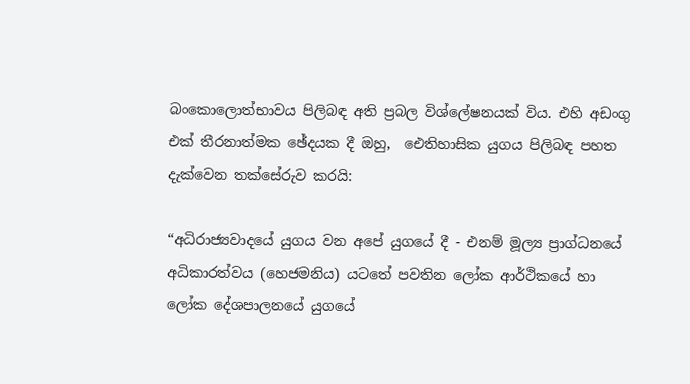බංකොලොත්භාවය පිලිබඳ අති ප්‍රබල විශ්ලේෂනයක් විය. එහි අඩංගු එක් තීරනාත්මක ඡේදයක දී ඔහු,  ඓතිහාසික යුගය පිලිබඳ පහත දැක්වෙන තක්සේරුව කරයි:

“අධිරාජ්‍යවාදයේ යුගය වන අපේ යුගයේ දී - එනම් මූල්‍ය ප්‍රාග්ධනයේ අධිකාරත්වය (හෙජමනිය) යටතේ පවතින ලෝක ආර්ථිකයේ හා ලෝක දේශපාලනයේ යුගයේ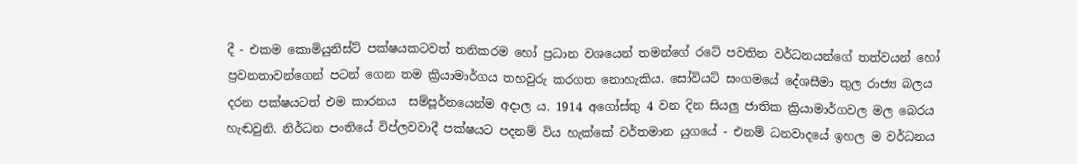දී - එකම කොමියුනිස්ට් පක්ෂයකටවත් තනිකරම හෝ ප්‍රධාන වශයෙන් තමන්ගේ රටේ පවතින වර්ධනයන්ගේ තත්වයන් හෝ ප්‍රවනතාවන්ගෙන් පටන් ගෙන තම ක්‍රියාමාර්ගය තහවුරු කරගත නොහැකිය. සෝවියට් සංගමයේ දේශසීමා තුල රාජ්‍ය බලය දරන පක්ෂයටත් එම කාරනය  සම්පූර්නයෙන්ම අදාල ය. 1914 අගෝස්තු 4 වන දින සියලු ජාතික ක්‍රියාමාර්ගවල මල බෙරය හැඬවුනි. නිර්ධන පංතියේ විප්ලවවාදී පක්ෂයට පදනම් විය හැක්කේ වර්තමාන යුගයේ - එනම් ධනවාදයේ ඉහල ම වර්ධනය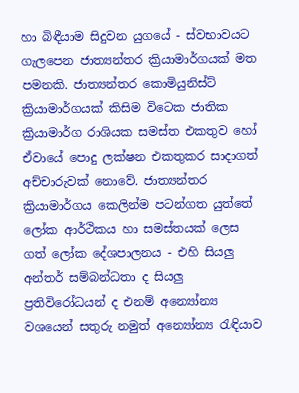හා බිඳීයාම සිදුවන යුගයේ - ස්වභාවයට ගැලපෙන ජාත්‍යන්තර ක්‍රියාමාර්ගයක් මත පමනකි. ජාත්‍යන්තර කොමියුනිස්ට් ක්‍රියාමාර්ගයක් කිසිම විටෙක ජාතික ක්‍රියාමාර්ග රාශියක සමස්ත එකතුව හෝ ඒවායේ පොදු ලක්ෂන එකතුකර සාදාගත් අච්චාරුවක් නොවේ. ජාත්‍යන්තර ක්‍රියාමාර්ගය කෙලින්ම පටන්ගත යුත්තේ ලෝක ආර්ථිකය හා සමස්තයක් ලෙස ගත් ලෝක දේශපාලනය - එහි සියලු අන්තර් සම්බන්ධතා ද සියලු ප්‍රතිවිරෝධයන් ද එනම් අන්‍යෝන්‍ය වශයෙන් සතුරු නමුත් අන්‍යෝන්‍ය රැඳියාව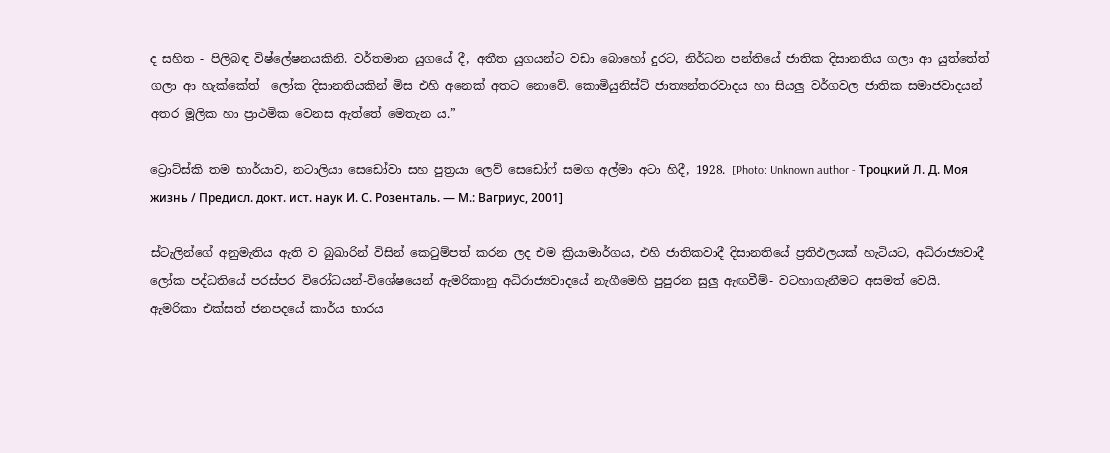ද සහිත - පිලිබඳ විෂ්ලේෂනයකිනි. වර්තමාන යුගයේ දී, අතීත යුගයන්ට වඩා බොහෝ දුරට, නිර්ධන පන්තියේ ජාතික දිසානතිය ගලා ආ යුත්තේත් ගලා ආ හැක්කේත්  ලෝක දිසානතියකින් මිස එහි අනෙක් අතට නොවේ. කොමියුනිස්ට් ජාත්‍යන්තරවාදය හා සියලු වර්ගවල ජාතික සමාජවාදයන් අතර මූලික හා ප්‍රාථමික වෙනස ඇත්තේ මෙතැන ය.”

ට්‍රොට්ස්කි තම භාර්යාව, නටාලියා සෙඩෝවා සහ පුත්‍රයා ලෙව් සෙඩෝෆ් සමග අල්මා අටා හිදී, 1928. [Photo: Unknown author - Троцкий Л. Д. Моя жизнь / Предисл. докт. ист. наук И. С. Розенталь. — М.: Вагриус, 2001]

ස්ටැලින්ගේ අනුමැතිය ඇති ව බුඛාරින් විසින් කෙටුම්පත් කරන ලද එම ක්‍රියාමාර්ගය, එහි ජාතිකවාදී දිසානතියේ ප්‍රතිඵලයක් හැටියට, අධිරාජ්‍යවාදී ලෝක පද්ධතියේ පරස්පර විරෝධයන්-විශේෂයෙන් ඇමරිකානු අධිරාජ්‍යවාදයේ නැගීමෙහි පුපුරන සුලු ඇඟවීම්- වටහාගැනීමට අසමත් වෙයි. ඇමරිකා එක්සත් ජනපදයේ කාර්ය භාරය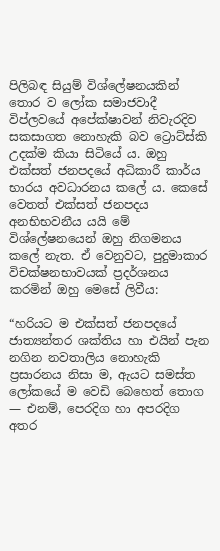පිලිබඳ සියුම් විශ්ලේෂනයකින් තොර ව ලෝක සමාජවාදී විප්ලවයේ අපේක්ෂාවන් නිවැරදිව සකසාගත නොහැකි බව ට්‍රොට්ස්කි උදක්ම කියා සිටියේ ය. ඔහු එක්සත් ජනපදයේ අධිකාරී කාර්ය භාරය අවධාරනය කලේ ය. කෙසේ වෙතත් එක්සත් ජනපදය අනභිභවනීය යයි මේ විශ්ලේෂනයෙන් ඔහු නිගමනය කලේ නැත. ඒ වෙනුවට, පුදුමාකාර විචක්ෂනභාවයක් ප්‍රදර්ශනය කරමින් ඔහු මෙසේ ලිවීය:

“හරියට ම එක්සත් ජනපදයේ ජාත්‍යන්තර ශක්තිය හා එයින් පැන නගින නවතාලිය නොහැකි ප්‍රසාරනය නිසා ම, ඇයට සමස්ත ලෝකයේ ම වෙඩි බෙහෙත් තොග — එනම්, පෙරදිග හා අපරදිග අතර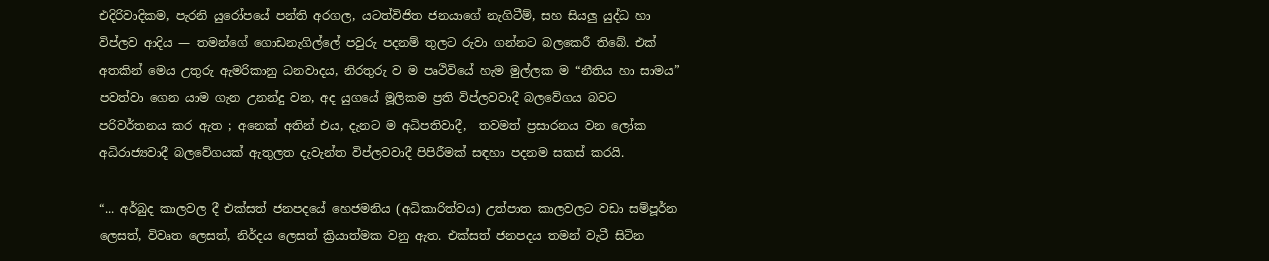එදිරිවාදිකම, පැරනි යුරෝපයේ පන්ති අරගල, යටත්විජිත ජනයාගේ නැගිටීම්, සහ සියලු යුද්ධ හා විප්ලව ආදිය — තමන්ගේ ගොඩනැගිල්ලේ පවුරු පදනම් තුලට රුවා ගන්නට බලකෙරී තිබේ. එක් අතකින් මෙය උතුරු ඇමරිකානු ධනවාදය, නිරතුරු ව ම පෘථිවියේ හැම මුල්ලක ම “නීතිය හා සාමය” පවත්වා ගෙන යාම ගැන උනන්දු වන, අද යුගයේ මූලිකම ප්‍රති විප්ලවවාදී බලවේගය බවට පරිවර්තනය කර ඇත ; අනෙක් අතින් එය, දැනට ම අධිපතිවාදී,  තවමත් ප්‍රසාරනය වන ලෝක අධිරාජ්‍යවාදී බලවේගයක් ඇතුලත දැවැන්ත විප්ලවවාදී පිපිරීමක් සඳහා පදනම සකස් කරයි.

“... අර්බුද කාලවල දී එක්සත් ජනපදයේ හෙජමනිය (අධිකාරිත්වය) උත්පාත කාලවලට වඩා සම්පූර්න ලෙසත්, විවෘත ලෙසත්, නිර්දය ලෙසත් ක්‍රියාත්මක වනු ඇත. එක්සත් ජනපදය තමන් වැටී සිටින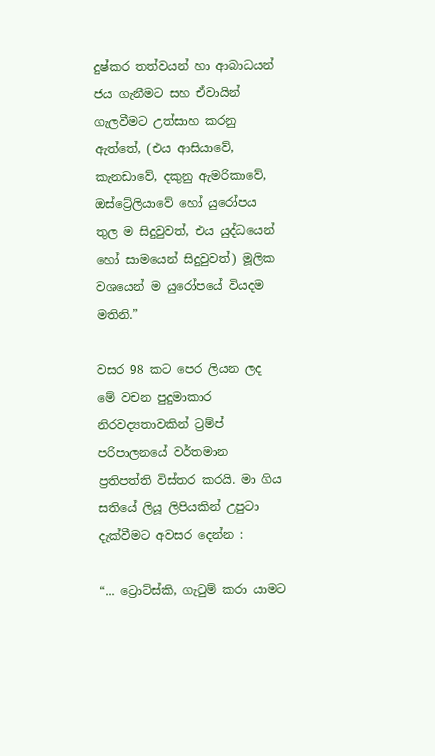දුෂ්කර තත්වයන් හා ආබාධයන් ජය ගැනීමට සහ ඒවායින් ගැලවීමට උත්සාහ කරනු ඇත්තේ, (එය ආසියාවේ, කැනඩාවේ, දකුනු ඇමරිකාවේ, ඔස්ට්‍රේලියාවේ හෝ යුරෝපය තුල ම සිදුවුවත්, එය යුද්ධයෙන් හෝ සාමයෙන් සිදුවුවත්) මූලික වශයෙන් ම යුරෝපයේ වියදම මතිනි.”

වසර 98 කට පෙර ලියන ලද මේ වචන පුදුමාකාර නිරවද්‍යතාවකින් ට්‍රම්ප් පරිපාලනයේ වර්තමාන ප්‍රතිපත්ති විස්තර කරයි. මා ගිය සතියේ ලියූ ලිපියකින් උපුටා දැක්වීමට අවසර දෙන්න :

“... ට්‍රොට්ස්කි, ගැටුම් කරා යාමට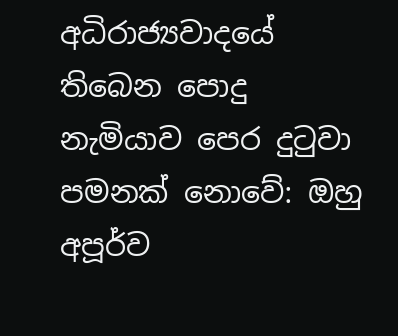අධිරාජ්‍යවාදයේ තිබෙන පොදු නැමියාව පෙර දුටුවා පමනක් නොවේ: ඔහු අපූර්ව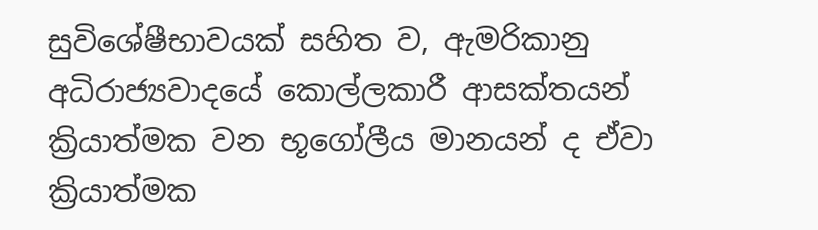සුවිශේෂීභාවයක් සහිත ව, ඇමරිකානු අධිරාජ්‍යවාදයේ කොල්ලකාරී ආසක්තයන් ක්‍රියාත්මක වන භූගෝලීය මානයන් ද ඒවා ක්‍රියාත්මක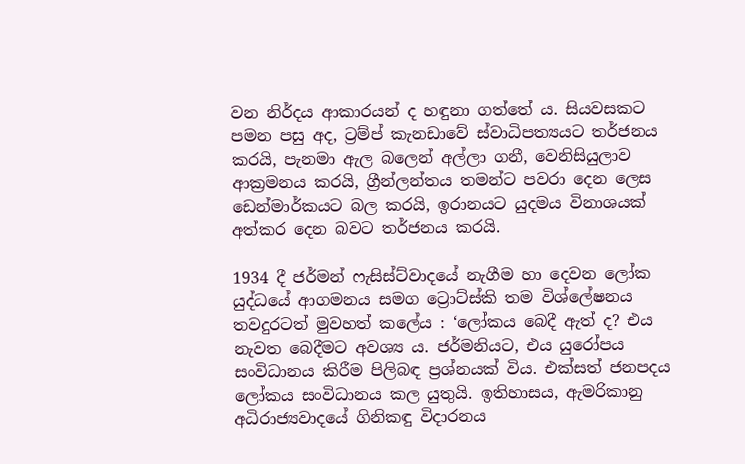වන නිර්දය ආකාරයන් ද හඳුනා ගත්තේ ය. සියවසකට පමන පසු අද, ට්‍රම්ප් කැනඩාවේ ස්වාධිපත්‍යයට තර්ජනය කරයි, පැනමා ඇල බලෙන් අල්ලා ගනී, වෙනිසියුලාව ආක්‍රමනය කරයි, ග්‍රීන්ලන්තය තමන්ට පවරා දෙන ලෙස ඩෙන්මාර්කයට බල කරයි, ඉරානයට යුදමය විනාශයක් අත්කර දෙන බවට තර්ජනය කරයි.

1934 දී ජර්මන් ෆැසිස්ට්වාදයේ නැගීම හා දෙවන ලෝක යුද්ධයේ ආගමනය සමග ට්‍රොට්ස්කි තම විශ්ලේෂනය තවදුරටත් මුවහත් කලේය : ‘ලෝකය බෙදී ඇත් ද? එය නැවත බෙදීමට අවශ්‍ය ය. ජර්මනියට, එය යුරෝපය සංවිධානය කිරීම පිලිබඳ ප්‍රශ්නයක් විය. එක්සත් ජනපදය ලෝකය සංවිධානය කල යුතුයි. ඉතිහාසය, ඇමරිකානු අධිරාජ්‍යවාදයේ ගිනිකඳු විදාරනය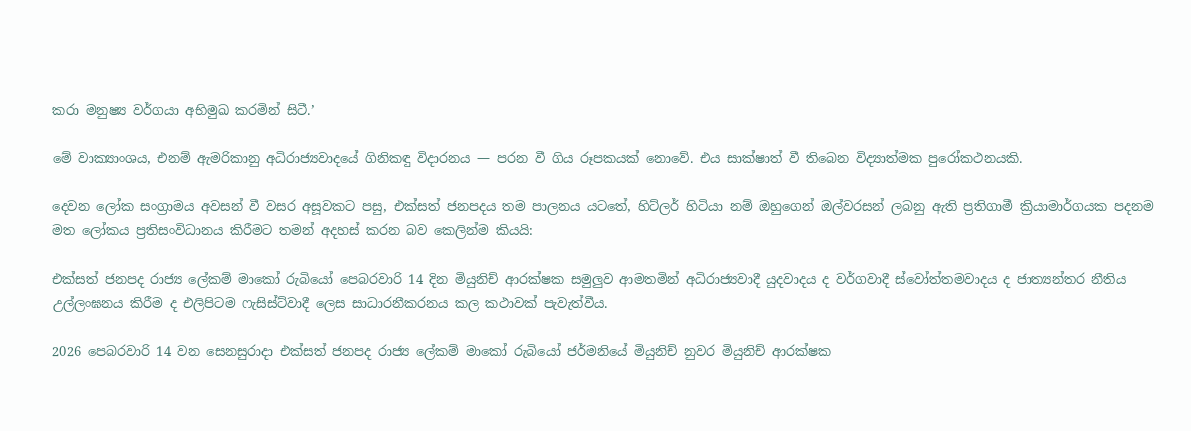කරා මනුෂ්‍ය වර්ගයා අභිමුඛ කරමින් සිටී.’

මේ වාක්‍යාංශය, එනම් ඇමරිකානු අධිරාජ්‍යවාදයේ ගිනිකඳු විදාරනය — පරන වී ගිය රූපකයක් නොවේ. එය සාක්ෂාත් වී තිබෙන විද්‍යාත්මක පුරෝකථනයකි.

දෙවන ලෝක සංග්‍රාමය අවසන් වී වසර අසූවකට පසු, එක්සත් ජනපදය තම පාලනය යටතේ, හිට්ලර් හිටියා නම් ඔහුගෙන් ඔල්වරසන් ලබනු ඇති ප්‍රතිගාමී ක්‍රියාමාර්ගයක පදනම මත ලෝකය ප්‍රතිසංවිධානය කිරීමට තමන් අදහස් කරන බව කෙලින්ම කියයි:

එක්සත් ජනපද රාජ්‍ය ලේකම් මාකෝ රුබියෝ පෙබරවාරි 14 දින මියුනිච් ආරක්ෂක සමුලුව ආමතමින් අධිරාජ්‍යවාදී යුදවාදය ද වර්ගවාදී ස්වෝත්තමවාදය ද ජාත්‍යන්තර නීතිය උල්ලංඝනය කිරීම ද එලිපිටම ෆැසිස්ට්වාදී ලෙස සාධාරනීකරනය කල කථාවක් පැවැත්වීය.

2026 පෙබරවාරි 14 වන සෙනසුරාදා එක්සත් ජනපද රාජ්‍ය ලේකම් මාකෝ රුබියෝ ජර්මනියේ මියුනිච් නුවර මියුනිච් ආරක්ෂක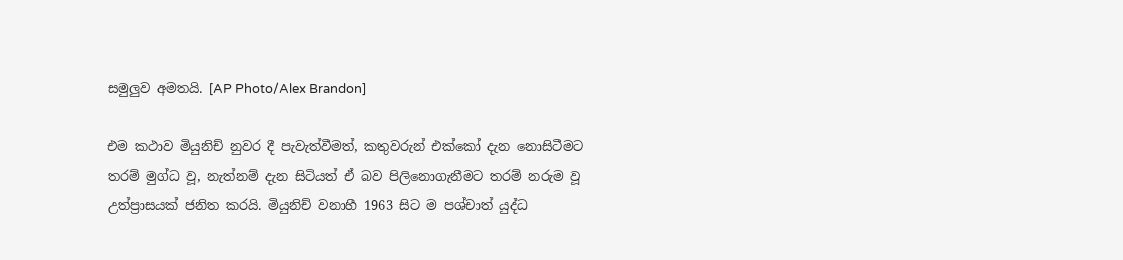සමුලුව අමතයි. [AP Photo/Alex Brandon]

එම කථාව මියුනිච් නුවර දී පැවැත්වීමත්, කතුවරුන් එක්කෝ දැන නොසිටීමට තරම් මුග්ධ වූ, නැත්නම් දැන සිටියත් ඒ බව පිලිනොගැනීමට තරම් නරුම වූ උත්ප්‍රාසයක් ජනිත කරයි. මියුනිච් වනාහී 1963 සිට ම පශ්චාත් යුද්ධ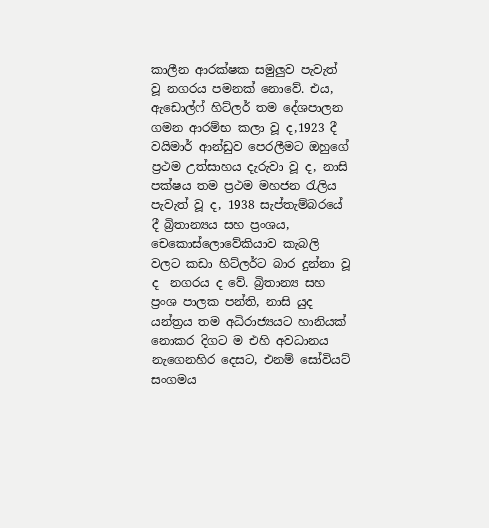කාලීන ආරක්ෂක සමුලුව පැවැත් වූ නගරය පමනක් නොවේ. එය, ඇඩොල්ෆ් හිට්ලර් තම දේශපාලන ගමන ආරම්භ කලා වූ ද,1923 දී වයිමාර් ආන්ඩුව පෙරලීමට ඔහුගේ ප්‍රථම උත්සාහය දැරුවා වූ ද, නාසි පක්ෂය තම ප්‍රථම මහජන රැලිය පැවැත් වූ ද, 1938 සැප්තැම්බරයේ දී බ්‍රිතාන්‍යය සහ ප්‍රංශය, චෙකොස්ලොවේකියාව කැබලි වලට කඩා හිට්ලර්ට බාර දුන්නා වූ ද  නගරය ද වේ. බ්‍රිතාන්‍ය සහ ප්‍රංශ පාලක පන්ති, නාසි යුද යන්ත්‍රය තම අධිරාජ්‍යයට හානියක් නොකර දිගට ම එහි අවධානය නැගෙනහිර දෙසට, එනම් සෝවියට් සංගමය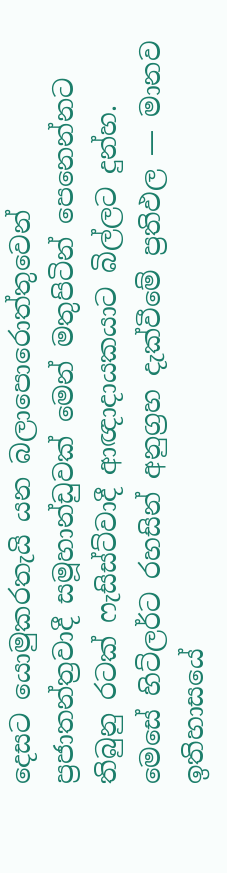දෙසට යොමුකරතැයි යන බලාපොරොත්තුවෙන් ප්‍රජාතන්ත්‍රවාදී සමූහාන්ඩුවක් මෙන් මතුපිටින් පෙනෙන්නට තිබුනු රටක් ෆැසිස්ට්වාදී ආඥාදායකයාට බිල්ලට දුන්හ. මෙසේ හිට්ලර්ට රහසින් අනුග්‍රහ දැක්වීමේ ප්‍රතිඵල — මානව ඉතිහාසයේ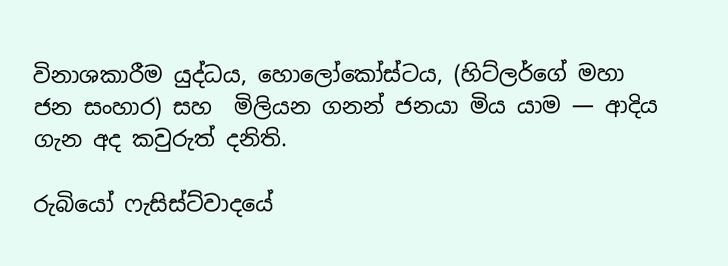විනාශකාරීම යුද්ධය, හොලෝකෝස්ටය, (හිට්ලර්ගේ මහා ජන සංහාර) සහ  මිලියන ගනන් ජනයා මිය යාම — ආදිය ගැන අද කවුරුත් දනිති.

රුබියෝ ෆැසිස්ට්වාදයේ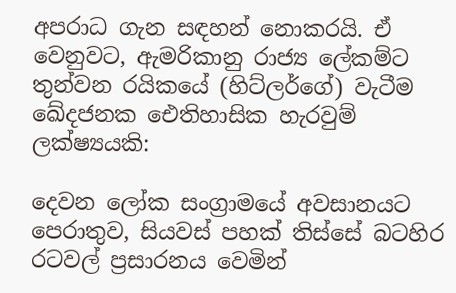අපරාධ ගැන සඳහන් නොකරයි. ඒ වෙනුවට, ඇමරිකානු රාජ්‍ය ලේකම්ට තුන්වන රයිකයේ (හිට්ලර්ගේ) වැටීම ඛේදජනක ඓතිහාසික හැරවුම් ලක්ෂ්‍යයකි:

දෙවන ලෝක සංග්‍රාමයේ අවසානයට පෙරාතුව, සියවස් පහක් තිස්සේ බටහිර රටවල් ප්‍රසාරනය වෙමින්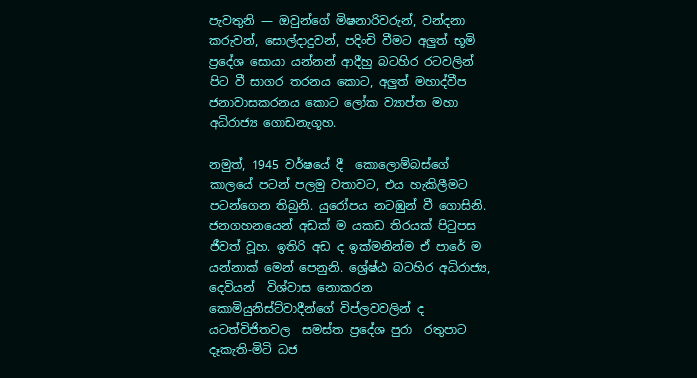පැවතුනි — ඔවුන්ගේ මිෂනාරිවරුන්, වන්දනා කරුවන්, සොල්දාදුවන්, පදිංචි වීමට අලුත් භූමි ප්‍රදේශ සොයා යන්නන් ආදීහු බටහිර රටවලින් පිට වී සාගර තරනය කොට, අලුත් මහාද්වීප ජනාවාසකරනය කොට ලෝක ව්‍යාප්ත මහා අධිරාජ්‍ය ගොඩනැගූහ.

නමුත්, 1945 වර්ෂයේ දී  කොලොම්බස්ගේ කාලයේ පටන් පලමු වතාවට, එය හැකිලීමට පටන්ගෙන තිබුනි. යුරෝපය නටඹුන් වී ගොසිනි. ජනගහනයෙන් අඩක් ම යකඩ තිරයක් පිටුපස ජීවත් වූහ. ඉතිරි අඩ ද ඉක්මනින්ම ඒ පාරේ ම යන්නාක් මෙන් පෙනුනි. ශ්‍රේෂ්ඨ බටහිර අධිරාජ්‍ය, දෙවියන්  විශ්වාස නොකරන කොමියුනිස්ට්වාදීන්ගේ විප්ලවවලින් ද යටත්විජිතවල  සමස්ත ප්‍රදේශ පුරා  රතුපාට දෑකැති-මිටි ධජ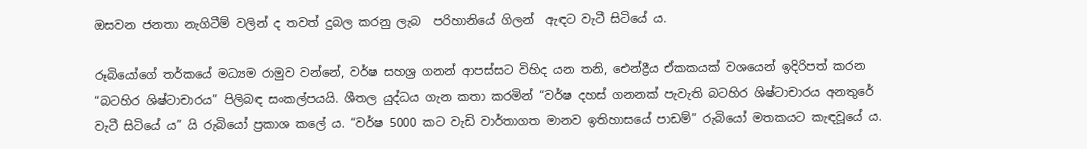ඔසවන ජනතා නැගිටීම් වලින් ද තවත් දුබල කරනු ලැබ  පරිහානියේ ගිලන්  ඇඳට වැටී සිටියේ ය.

රූබියෝගේ තර්කයේ මධ්‍යම රාමුව වන්නේ, වර්ෂ සහශ්‍ර ගනන් ආපස්සට විහිද යන තනි, ඓන්ද්‍රීය ඒකකයක් වශයෙන් ඉදිරිපත් කරන “බටහිර ශිෂ්ටාචාරය” පිලිබඳ සංකල්පයයි. ශීතල යුද්ධය ගැන කතා කරමින් “වර්ෂ දහස් ගනනක් පැවැති බටහිර ශිෂ්ටාචාරය අනතුරේ වැටී සිටියේ ය” යි රුබියෝ ප්‍රකාශ කලේ ය. “වර්ෂ 5000 කට වැඩි වාර්තාගත මානව ඉතිහාසයේ පාඩම්” රුබියෝ මතකයට කැඳවූයේ ය.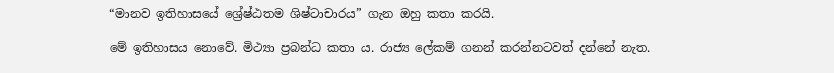“මානව ඉතිහාසයේ ශ්‍රේෂ්ඨතම ශිෂ්ටාචාරය” ගැන ඔහු කතා කරයි.

මේ ඉතිහාසය නොවේ. මිථ්‍යා ප්‍රබන්ධ කතා ය. රාජ්‍ය ලේකම් ගනන් කරන්නටවත් දන්නේ නැත.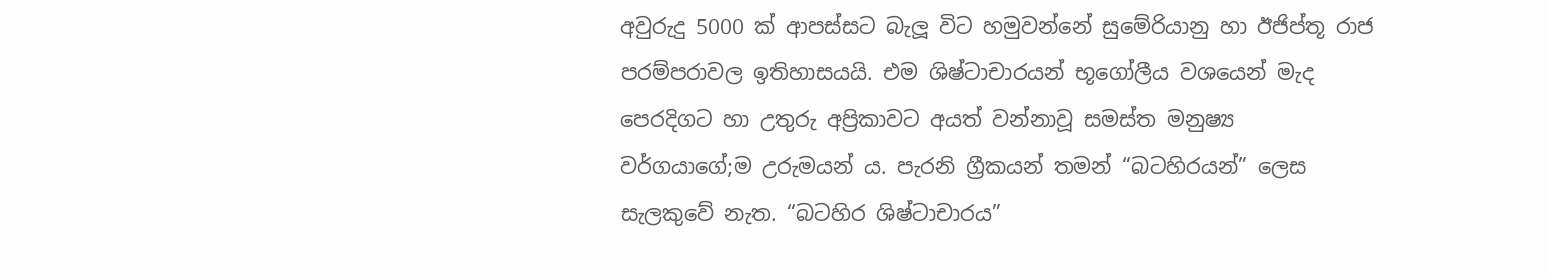අවුරුදු 5000 ක් ආපස්සට බැලූ විට හමුවන්නේ සුමේරියානු හා ඊජිප්තූ රාජ පරම්පරාවල ඉතිහාසයයි. එම ශිෂ්ටාචාරයන් භූගෝලීය වශයෙන් මැද පෙරදිගට හා උතුරු අප්‍රිකාවට අයත් වන්නාවූ සමස්ත මනුෂ්‍ය වර්ගයාගේ;ම උරුමයන්‍ ය. පැරනි ග්‍රීකයන් තමන් “බටහිරයන්” ලෙස සැලකුවේ නැත. “බටහිර ශිෂ්ටාචාරය”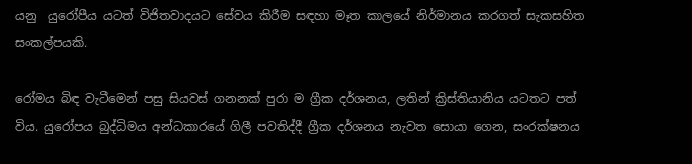යනු  යුරෝපීය යටත් විජිතවාදයට සේවය කිරීම සඳහා මෑත කාලයේ නිර්මානය කරගත් සැකසහිත සංකල්පයකි.

රෝමය බිඳ වැටීමෙන් පසු සියවස් ගනනක් පුරා ම ග්‍රීක දර්ශනය, ලතින් ක්‍රිස්තියානිය යටතට පත් විය. යුරෝපය බුද්ධිමය අන්ධකාරයේ ගිලී පවතිද්දී ග්‍රීක දර්ශනය නැවත සොයා ගෙන, සංරක්ෂනය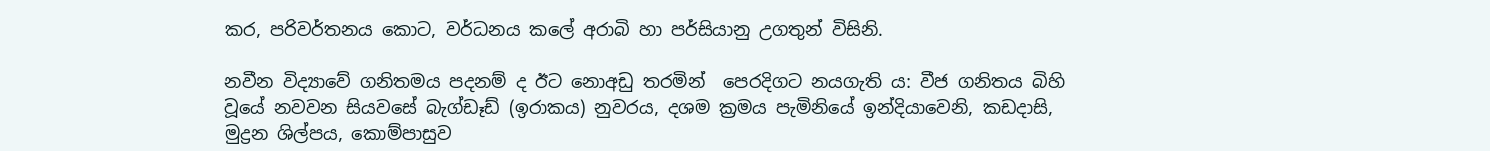කර, පරිවර්තනය කොට, වර්ධනය කලේ අරාබි හා පර්සියානු උගතුන් විසිනි.

නවීන විද්‍යාවේ ගනිතමය පදනම් ද ඊට නොඅඩු තරමින්  පෙරදිගට නයගැති ය: වීජ ගනිතය බිහි වූයේ නවවන සියවසේ බැග්ඩෑඩ් (ඉරාකය) නුවරය, දශම ක්‍රමය පැමිනියේ ඉන්දියාවෙනි, කඩදාසි, මුද්‍රන ශිල්පය, කොම්පාසුව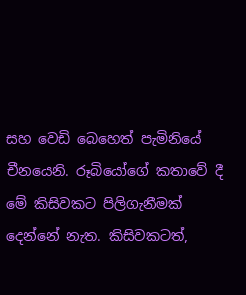සහ වෙඩි බෙහෙත් පැමිනියේ චීනයෙනි. රූබියෝගේ කතාවේ දී මේ කිසිවකට පිලිගැනීමක් දෙන්නේ නැත. කිසිවකටත්,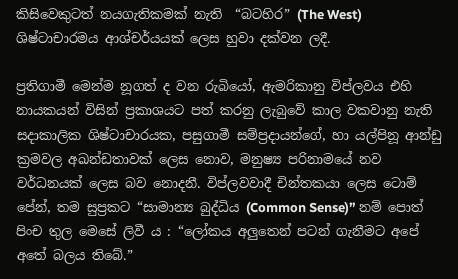කිසිවෙකුටත් නයගැතිකමක් නැති  “බටහිර” (The West) ශිෂ්ටාචාරමය ආශ්චර්යයක් ලෙස හුවා දක්වන ලදී.

ප්‍රතිගාමී මෙන්ම නූගත් ද වන රුබියෝ, ඇමරිකානු විප්ලවය එහි නායකයන් විසින් ප්‍රකාශයට පත් කරනු ලැබුවේ කාල වකවානු නැති සදාකාලික ශිෂ්ටාචාරයක, පසුගාමී සම්ප්‍රදායන්ගේ, හා යල්පිනූ ආන්ඩු ක්‍රමවල අඛන්ඩතාවක් ලෙස නොව, මනුෂ්‍ය පරිනාමයේ නව වර්ධනයක් ලෙස බව නොදනී. විප්ලවවාදී චින්තකයා ලෙස ටොම් පේන්, තම සුප්‍රකට “සාමාන්‍ය බුද්ධිය (Common Sense)” නම් පොත් පිංච තුල මෙසේ ලිවී ය : “ලෝකය අලුතෙන් පටන් ගැනීමට අපේ අතේ බලය තිබේ.”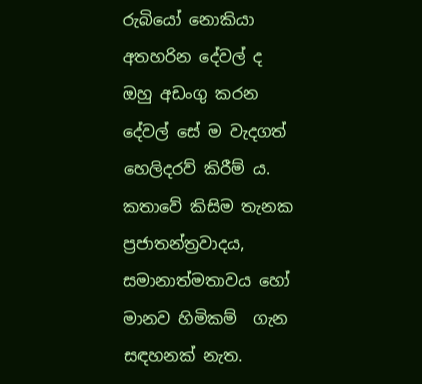රුබියෝ නොකියා අතහරින දේවල් ද ඔහු අඩංගු කරන දේවල් සේ ම වැදගත් හෙලිදරව් කිරීම්‍ ය. කතාවේ කිසිම තැනක ප්‍රජාතන්ත්‍රවාදය, සමානාත්මතාවය හෝ මානව හිමිකම්  ගැන සඳහනක් නැත.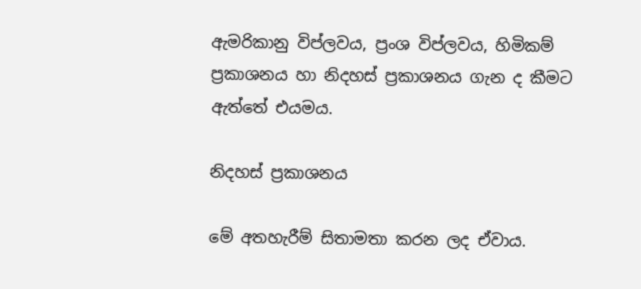ඇමරිකානු විප්ලවය, ප්‍රංශ විප්ලවය, හිමිකම් ප්‍රකාශනය හා නිදහස් ප්‍රකාශනය ගැන ද කීමට ඇත්තේ එයමය.

නිදහස් ප්‍රකාශනය

මේ අතහැරීම් සිතාමතා කරන ලද ඒවාය.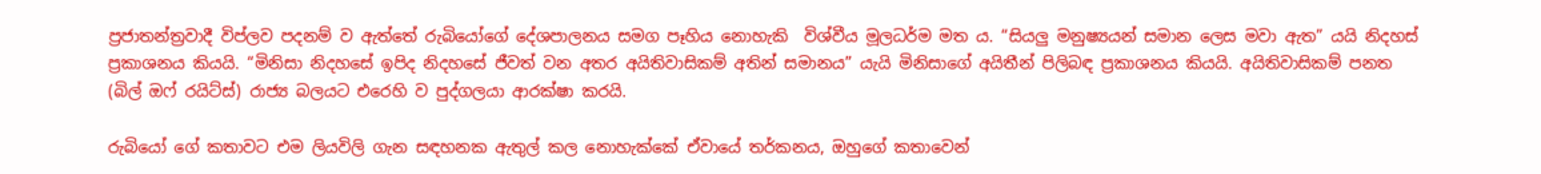ප්‍රජාතන්ත්‍රවාදී විප්ලව පදනම් ව ඇත්තේ රුබියෝගේ දේශපාලනය සමග පෑහිය නොහැකි  විශ්වීය මූලධර්ම මත ය. “සියලු මනුෂ්‍යයන් සමාන ලෙස මවා ඇත” යයි නිදහස් ප්‍රකාශනය කියයි. “මිනිසා නිදහසේ ඉපිද නිදහසේ ජීවත් වන අතර අයිතිවාසිකම් අතින් සමානය” යැයි මිනිසාගේ අයිතීන් පිලිබඳ ප්‍රකාශනය කියයි. අයිතිවාසිකම් පනත (බිල් ඔෆ් රයිට්ස්) රාජ්‍ය බලයට එරෙහි ව පුද්ගලයා ආරක්ෂා කරයි.

රුබියෝ ගේ කතාවට එම ලියවිලි ගැන සඳහනක ඇතුල් කල නොහැක්කේ ඒවායේ තර්කනය, ඔහුගේ කතාවෙන්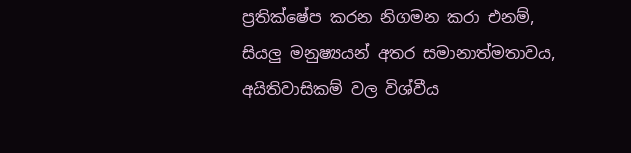ප්‍රතික්ෂේප කරන නිගමන කරා එනම්, සියලු මනුෂ්‍යයන් අතර සමානාත්මතාවය, අයිතිවාසිකම් වල විශ්වීය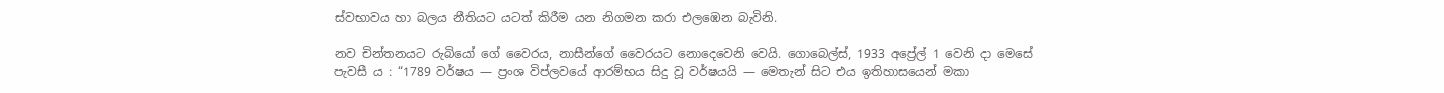ස්වභාවය හා බලය නීතියට යටත් කිරීම යන නිගමන කරා එලඹෙන බැවිනි.

නව චින්තනයට රුබියෝ ගේ වෛරය, නාසීන්ගේ වෛරයට නොදෙවෙනි වෙයි. ගොබෙල්ස්, 1933 අප්‍රේල් 1 වෙනි දා මෙසේ පැවසී ය : “1789 වර්ෂය — ප්‍රංශ විප්ලවයේ ආරම්භය සිදු වූ වර්ෂයයි — මෙතැන් සිට එය ඉතිහාසයෙන් මකා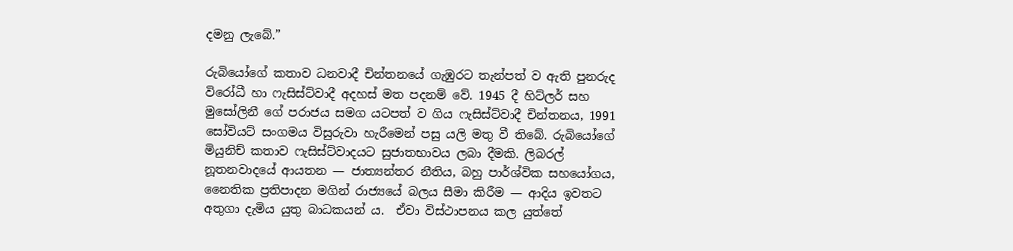දමනු ලැබේ.”

රුබියෝගේ කතාව ධනවාදී චින්තනයේ ගැඹුරට තැන්පත් ව ඇති පුනරුද විරෝධී හා ෆැසිස්ට්වාදී අදහස් මත පදනම් වේ. 1945 දී හිට්ලර් සහ මුසෝලිනී ගේ පරාජය සමග යටපත් ව ගිය ෆැසිස්ට්වාදී චින්තනය, 1991 සෝවියට් සංගමය විසුරුවා හැරීමෙන් පසු යලි මතු වී තිබේ. රුබියෝගේ මියුනිච් කතාව ෆැසිස්ට්වාදයට සුජාතභාවය ලබා දීමකි. ලිබරල් නූතනවාදයේ ආයතන — ජාත්‍යන්තර නීතිය, බහු පාර්ශ්වික සහයෝගය, නෛතික ප්‍රතිපාදන මගින් රාජ්‍යයේ බලය සීමා කිරීම — ආදිය ඉවතට අතුගා දැමිය යුතු බාධකයන්‍ ය.  ඒවා විස්ථාපනය කල යුත්තේ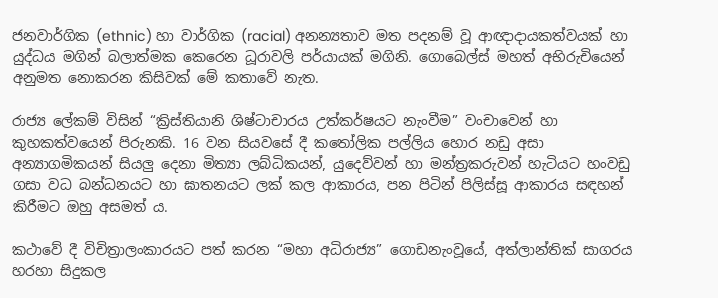ජනවාර්ගික (ethnic) හා වාර්ගික (racial) අනන්‍යතාව මත පදනම් වූ ආඥාදායකත්වයක් හා යුද්ධය මගින් බලාත්මක කෙරෙන ධූරාවලි පර්යායක් මගිනි. ගොබෙල්ස් මහත් අභිරුචියෙන් අනුමත නොකරන කිසිවක් මේ කතාවේ නැත.

රාජ්‍ය ලේකම් විසින් “ක්‍රිස්තියානි ශිෂ්ටාචාරය උත්කර්ෂයට නැංවීම” වංචාවෙන් හා කුහකත්වයෙන් පිරුනකි. 16 වන සියවසේ දී කතෝලික පල්ලිය හොර නඩු අසා අන්‍යාගමිකයන් සියලු දෙනා මිත්‍යා ලබ්ධිකයන්, යුදෙව්වන් හා මන්ත්‍රකරුවන් හැටියට හංවඩු ගසා වධ බන්ධනයට හා ඝාතනයට ලක් කල ආකාරය, පන පිටින් පිලිස්සූ ආකාරය සඳහන් කිරීමට ඔහු අසමත්‍ ය.

කථාවේ දී විචිත්‍රාලංකාරයට පත් කරන “මහා අධිරාජ්‍ය” ගොඩනැංවූයේ, අත්ලාන්තික් සාගරය හරහා සිදුකල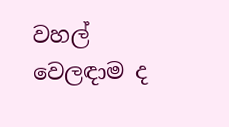වහල් වෙලඳාම ද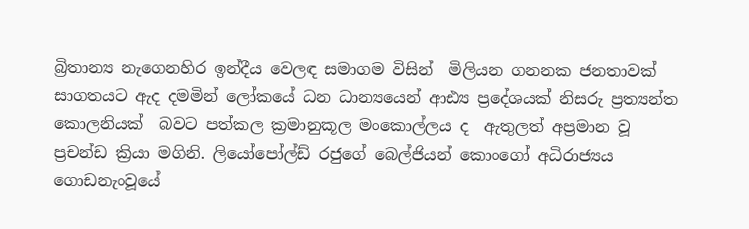බ්‍රිතාන්‍ය නැගෙනහිර ඉන්දීය වෙලඳ සමාගම විසින්  මිලියන ගනනක ජනතාවක් සාගතයට ඇද දමමින් ලෝකයේ ධන ධාන්‍යයෙන් ආඪ්‍ය ප්‍රදේශයක් නිසරු ප්‍රත්‍යන්ත කොලනියක්  බවට පත්කල ක්‍රමානුකූල මංකොල්ලය ද  ඇතුලත් අප්‍රමාන වූ ප්‍රචන්ඩ ක්‍රියා මගිනි. ලියෝපෝල්ඩ් රජුගේ බෙල්ජියන් කොංගෝ අධිරාජ්‍යය ගොඩනැංවූයේ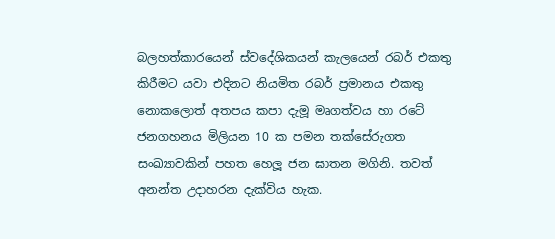බලහත්කාරයෙන් ස්වදේශිකයන් කැලයෙන් රබර් එකතු කිරීමට යවා එදිනට නියමිත රබර් ප්‍රමානය එකතු නොකලොත් අතපය කපා දැමූ මෘගත්වය හා රටේ ජනගහනය මිලියන 10 ක පමන තක්සේරුගත සංඛ්‍යාවකින් පහත හෙලූ ජන ඝාතන මගිනි. තවත් අනන්ත උදාහරන දැක්විය හැක.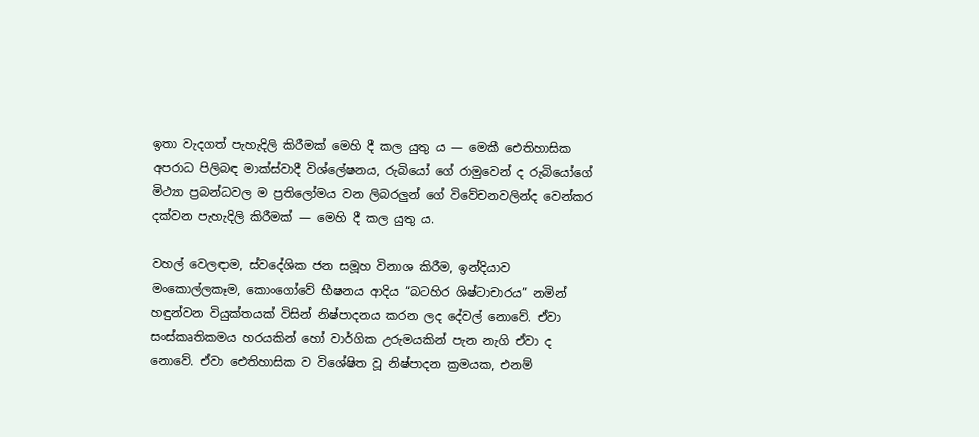ඉතා වැදගත් පැහැදිලි කිරීමක් මෙහි දී කල යුතු ය — මෙකී ඓතිහාසික අපරාධ පිලිබඳ මාක්ස්වාදී විශ්ලේෂනය, රුබියෝ ගේ රාමුවෙන් ද රුබියෝගේ මිථ්‍යා ප්‍රබන්ධවල ම ප්‍රතිලෝමය වන ලිබරලුන් ගේ විවේචනවලින්ද වෙන්කර දක්වන පැහැදිලි කිරීමක් — මෙහි දී කල යුතු ය.

වහල් වෙලඳාම, ස්වදේශික ජන සමූහ විනාශ කිරීම, ඉන්දියාව මංකොල්ලකෑම, කොංගෝවේ භීෂනය ආදිය “බටහිර ශිෂ්ටාචාරය” නමින් හඳුන්වන වියුක්තයක් විසින් නිෂ්පාදනය කරන ලද දේවල් නොවේ. ඒවා සංස්කෘතිකමය හරයකින් හෝ වාර්ගික උරුමයකින් පැන නැගි ඒවා ද නොවේ. ඒවා ඓතිහාසික ව විශේෂිත වූ නිෂ්පාදන ක්‍රමයක, එනම්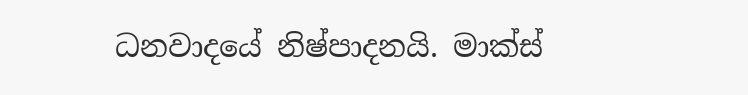ධනවාදයේ නිෂ්පාදනයි. මාක්ස්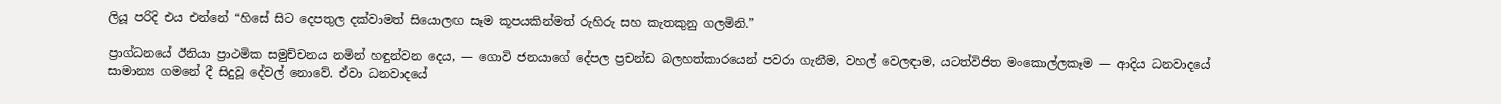ලියූ පරිදි එය එන්නේ “හිසේ සිට දෙපතුල දක්වාමත් සියොලඟ සෑම කූපයකින්මත් රුහිරු සහ කැතකුනු ගලමිනි.”

ප්‍රාග්ධනයේ ඊනියා ප්‍රාථමික සමුච්චනය නමින් හඳුන්වන දෙය, — ගොවි ජනයාගේ දේපල ප්‍රචන්ඩ බලහත්කාරයෙන් පවරා ගැනීම, වහල් වෙලඳාම, යටත්විජිත මංකොල්ලකෑම — ආදිය ධනවාදයේ සාමාන්‍ය ගමනේ දී සිදුවූ දේවල් නොවේ. ඒවා ධනවාදයේ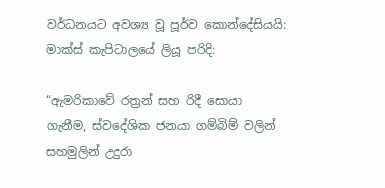වර්ධනයට අවශ්‍ය වූ පූර්ව කොන්දේසියයි: මාක්ස් කැපිටාලයේ ලියූ පරිදි:

“ඇමරිකාවේ රත්‍රන් සහ රිදී සොයා ගැනීම, ස්වදේශික ජනයා ගම්බිම් වලින් සහමුලින් උදුරා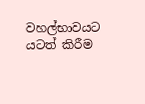වහල්භාවයට යටත් කිරීම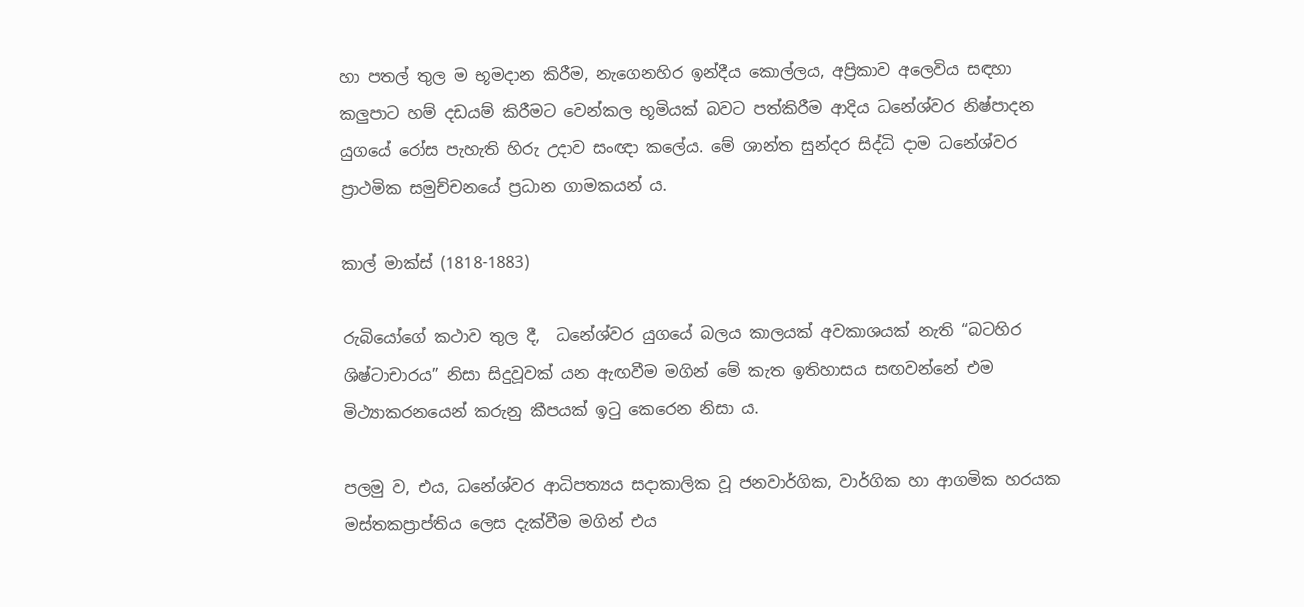හා පතල් තුල ම භූමදාන කිරීම, නැගෙනහිර ඉන්දීය කොල්ලය, අප්‍රිකාව අලෙවිය සඳහා කලුපාට හම් දඩයම් කිරීමට වෙන්කල භූමියක් බවට පත්කිරීම ආදිය ධනේශ්වර නිෂ්පාදන යුගයේ රෝස පැහැති හිරු උදාව සංඥා කලේය. මේ ශාන්ත සුන්දර සිද්ධි දාම ධනේශ්වර ප්‍රාථමික සමුච්චනයේ ප්‍රධාන ගාමකයන්‍ ය.

කාල් මාක්ස් (1818-1883)

රුබියෝගේ කථාව තුල දී,  ධනේශ්වර යුගයේ බලය කාලයක් අවකාශයක් නැති “බටහිර ශිෂ්ටාචාරය” නිසා සිදුවූවක් යන ඇඟවීම මගින් මේ කැත ඉතිහාසය සඟවන්නේ එම මිථ්‍යාකරනයෙන් කරුනු කීපයක් ඉටු කෙරෙන නිසා ය.

පලමු ව, එය, ධනේශ්වර ආධිපත්‍යය සදාකාලික වූ ජනවාර්ගික, වාර්ගික හා ආගමික හරයක මස්තකප්‍රාප්තිය ලෙස දැක්වීම මගින් එය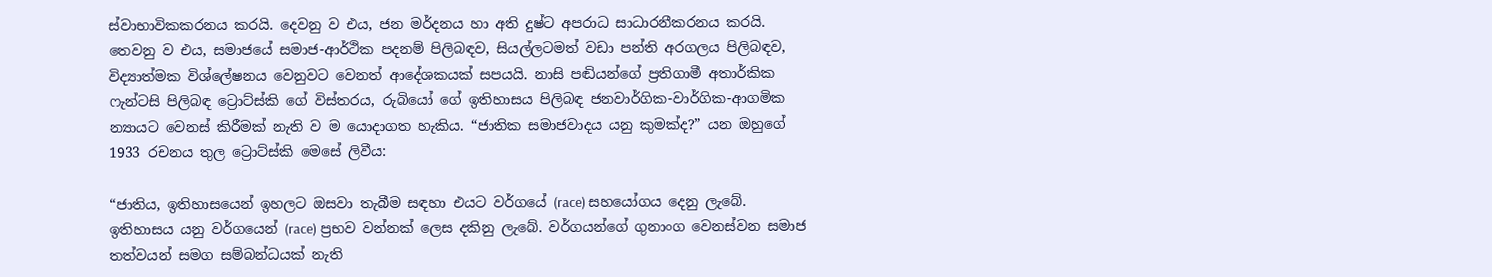ස්වාභාවිකකරනය කරයි. දෙවනු ව එය, ජන මර්දනය හා අති දුෂ්ට අපරාධ සාධාරනීකරනය කරයි. තෙවනු ව එය, සමාජයේ සමාජ-ආර්ථික පදනම් පිලිබඳව, සියල්ලටමත් වඩා පන්ති අරගලය පිලිබඳව, විද්‍යාත්මක විශ්ලේෂනය වෙනුවට වෙනත් ආදේශකයක් සපයයි. නාසි පඬියන්ගේ ප්‍රතිගාමී අතාර්කික ෆැන්ටසි පිලිබඳ ට්‍රොට්ස්කි ගේ විස්තරය, රුබියෝ ගේ ඉතිහාසය පිලිබඳ ජනවාර්ගික-වාර්ගික-ආගමික න්‍යායට වෙනස් කිරීමක් නැති ව ම යොදාගත හැකිය. “ජාතික සමාජවාදය යනු කුමක්ද?” යන ඔහුගේ 1933 රචනය තුල ට්‍රොට්ස්කි මෙසේ ලිවීය:

“ජාතිය, ඉතිහාසයෙන් ඉහලට ඔසවා තැබීම සඳහා එයට වර්ගයේ (race) සහයෝගය දෙනු ලැබේ. ඉතිහාසය යනු වර්ගයෙන් (race) ප්‍රභව වන්නක් ලෙස දකිනු ලැබේ. වර්ගයන්ගේ ගුනාංග වෙනස්වන සමාජ තත්වයන් සමග සම්බන්ධයක් නැති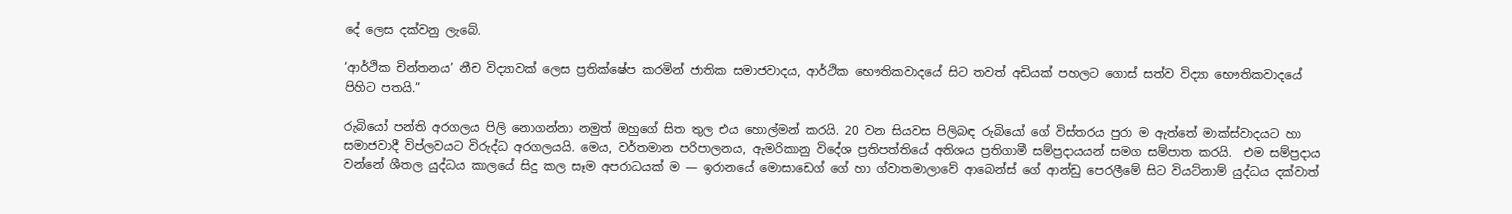දේ ලෙස දක්වනු ලැබේ.

‘ආර්ථික චින්තනය’ නීච විද්‍යාවක් ලෙස ප්‍රතික්ෂේප කරමින් ජාතික සමාජවාදය, ආර්ථික භෞතිකවාදයේ සිට තවත් අඩියක් පහලට ගොස් සත්ව විද්‍යා භෞතිකවාදයේ පිහිට පතයි.”

රුබියෝ පන්ති අරගලය පිලි නොගන්නා නමුත් ඔහුගේ සිත තුල එය හොල්මන් කරයි. 20 වන සියවස පිලිබඳ රුබියෝ ගේ විස්තරය පුරා ම ඇත්තේ මාක්ස්වාදයට හා සමාජවාදී විප්ලවයට විරුද්ධ අරගලයයි. මෙය, වර්තමාන පරිපාලනය, ඇමරිකානු විදේශ ප්‍රතිපත්තියේ අතිශය ප්‍රතිගාමී සම්ප්‍රදායයන් සමග සම්පාත කරයි.  එම සම්ප්‍රදාය වන්නේ ශීතල යුද්ධය කාලයේ සිදු කල සෑම අපරාධයක් ම — ඉරානයේ මොසාඩෙග් ගේ හා ග්වාතමාලාවේ ආබෙන්ස් ගේ ආන්ඩු පෙරලීමේ සිට වියට්නාම් යුද්ධය දක්වාත්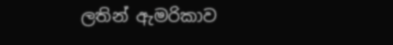ලතින් ඇමරිකාව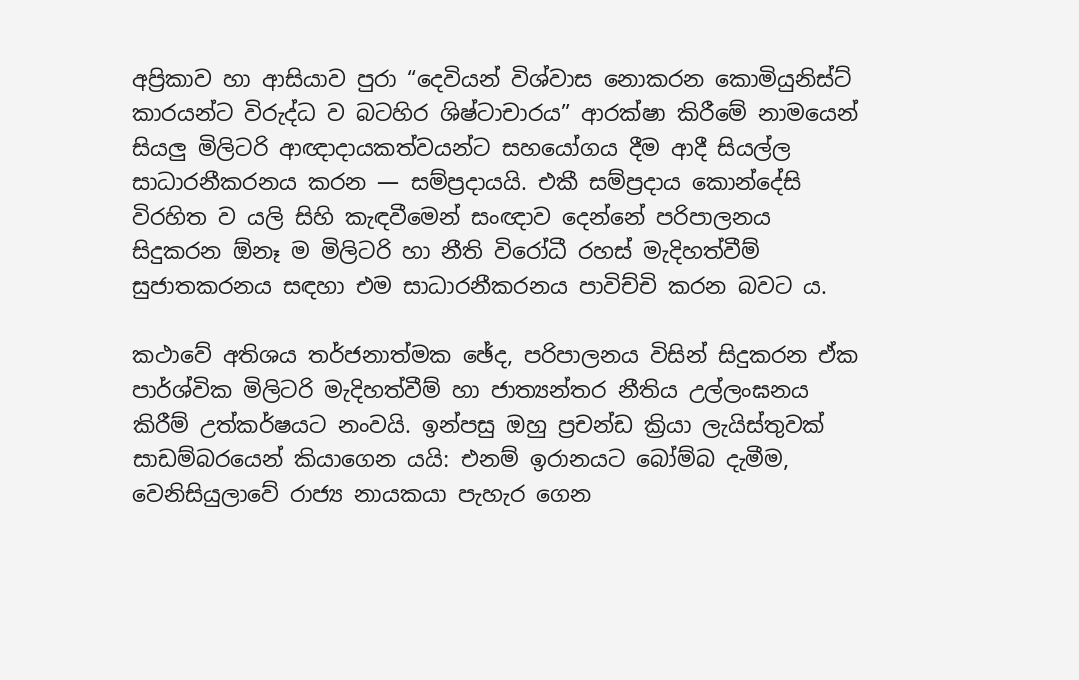අප්‍රිකාව හා ආසියාව පුරා “දෙවියන් විශ්වාස නොකරන කොමියුනිස්ට් කාරයන්ට විරුද්ධ ව බටහිර ශිෂ්ටාචාරය” ආරක්ෂා කිරීමේ නාමයෙන් සියලු මිලිටරි ආඥාදායකත්වයන්ට සහයෝගය දීම ආදී සියල්ල සාධාරනීකරනය කරන — සම්ප්‍රදායයි. එකී සම්ප්‍රදාය කොන්දේසි විරහිත ව යලි සිහි කැඳවීමෙන් සංඥාව දෙන්නේ පරිපාලනය සිදුකරන ඕනෑ ම මිලිටරි හා නීති විරෝධී රහස් මැදිහත්වීම් සුජාතකරනය සඳහා එම සාධාරනීකරනය පාවිච්චි කරන බවට ය.

කථාවේ අතිශය තර්ජනාත්මක ඡේද, පරිපාලනය විසින් සිදුකරන ඒක පාර්ශ්වික මිලිටරි මැදිහත්වීම් හා ජාත්‍යන්තර නීතිය උල්ලංඝනය කිරීම් උත්කර්ෂයට නංවයි. ඉන්පසු ඔහු ප්‍රචන්ඩ ක්‍රියා ලැයිස්තුවක් සාඩම්බරයෙන් කියාගෙන යයි: එනම් ඉරානයට බෝම්බ දැමීම, වෙනිසියුලාවේ රාජ්‍ය නායකයා පැහැර ගෙන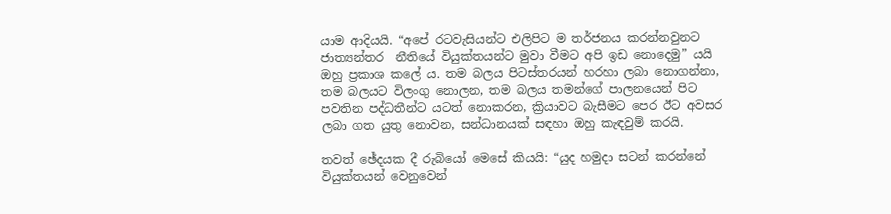යාම ආදියයි. “අපේ රටවැසියන්ට එලිපිට ම තර්ජනය කරන්නවුනට ජාත්‍යන්තර  නීතියේ වියුක්තයන්ට මුවා වීමට අපි ඉඩ නොදෙමු” යයි ඔහු ප්‍රකාශ කලේ ය. තම බලය පිටස්තරයන් හරහා ලබා නොගන්නා, තම බලයට විලංගු නොලන, තම බලය තමන්ගේ පාලනයෙන් පිට පවතින පද්ධතීන්ට යටත් නොකරන, ක්‍රියාවට බැසීමට පෙර ඊට අවසර ලබා ගත යුතු නොවන, සන්ධානයක් සඳහා ඔහු කැඳවුම් කරයි.

තවත් ඡේදයක දී රුබියෝ මෙසේ කියයි: “යුද හමුදා සටන් කරන්නේ වියුක්තයන් වෙනුවෙන්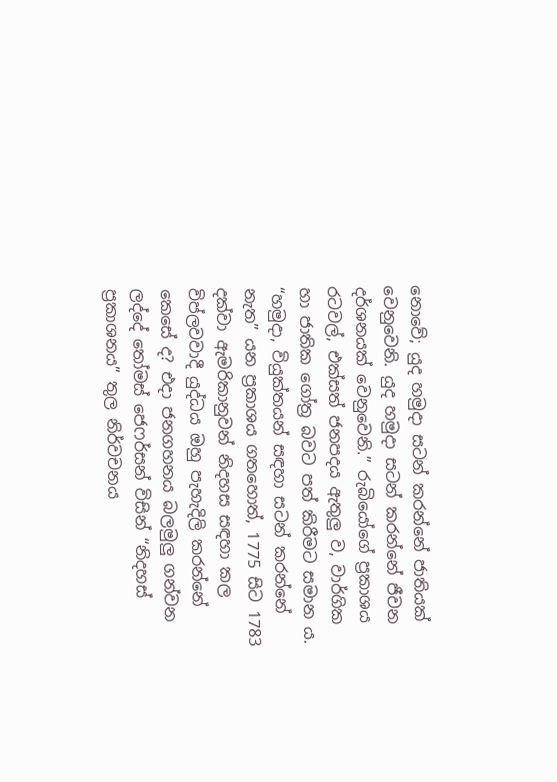නොවේ; යුද හමුදා සටන් කරන්නේ ජාතියක් වෙනුවෙනි. යුද හමුදා සටන් කරන්නේ ජීවන දර්ශනයක් වෙනුවෙනි.” රුබියෝගේ ප්‍රකාශය රටවල්, එක්සත් ජනපදය ඇතුලු ව, වාර්ගික හා ජාතික ගෝත්‍ර බවට පත් කිරීමට සමාන ය. “හමුදා, වියුක්තයන් සඳහා සටන් කරන්නේ නැත” යන ප්‍රකාශය ගතහොත්, 1775 සිට 1783 දක්වා ඇමරිකානුවන් නිදහස සඳහා කල විප්ලවවාදී යුද්ධය ඔහු පැහැදිලි කරන්නේ කෙසේ ද? එදා ජනගහනය බලමුලු ගන්වන ලද්දේ තෝමස් ජෙෆර්සන් විසින් “නිදහස් ප්‍රකාශනය” තුල නිර්වචනය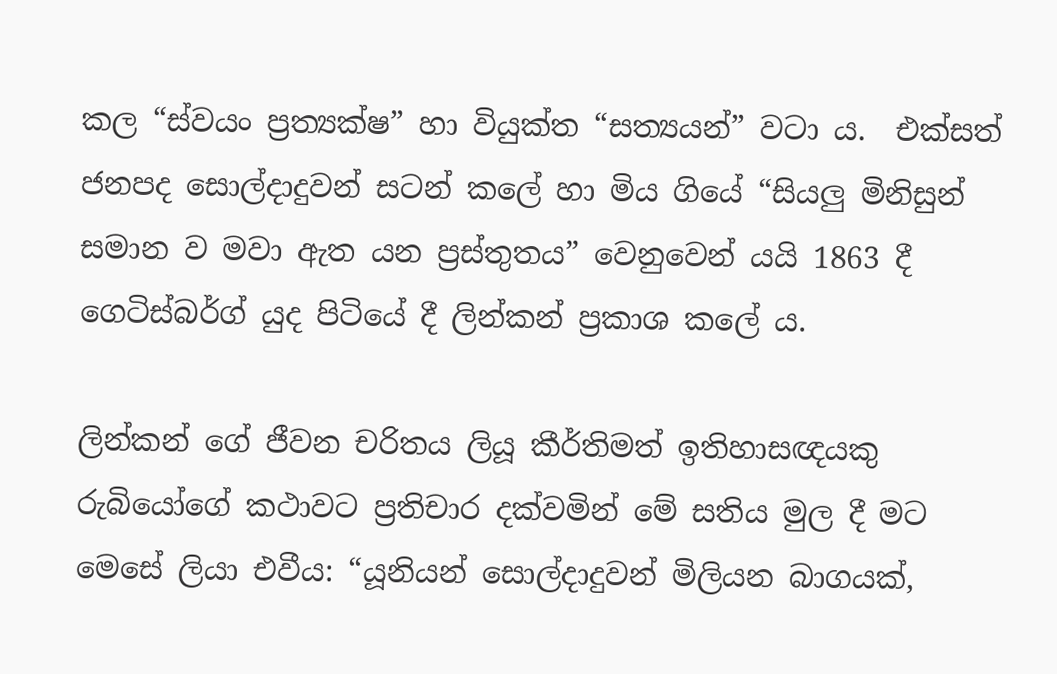කල “ස්වයං ප්‍රත්‍යක්ෂ” හා වියුක්ත “සත්‍යයන්” වටා ය.  එක්සත් ජනපද සොල්දාදුවන් සටන් කලේ හා මිය ගියේ “සියලු මිනිසුන් සමාන ව මවා ඇත යන ප්‍රස්තුතය” වෙනුවෙන් යයි 1863 දී ගෙටිස්බර්ග් යුද පිටියේ දී ලින්කන් ප්‍රකාශ කලේ ය.

ලින්කන් ගේ ජීවන චරිතය ලියූ කීර්තිමත් ඉතිහාසඥයකු රුබියෝගේ කථාවට ප්‍රතිචාර දක්වමින් මේ සතිය මුල දී මට මෙසේ ලියා එවීය: “යූනියන් සොල්දාදුවන් මිලියන බාගයක්,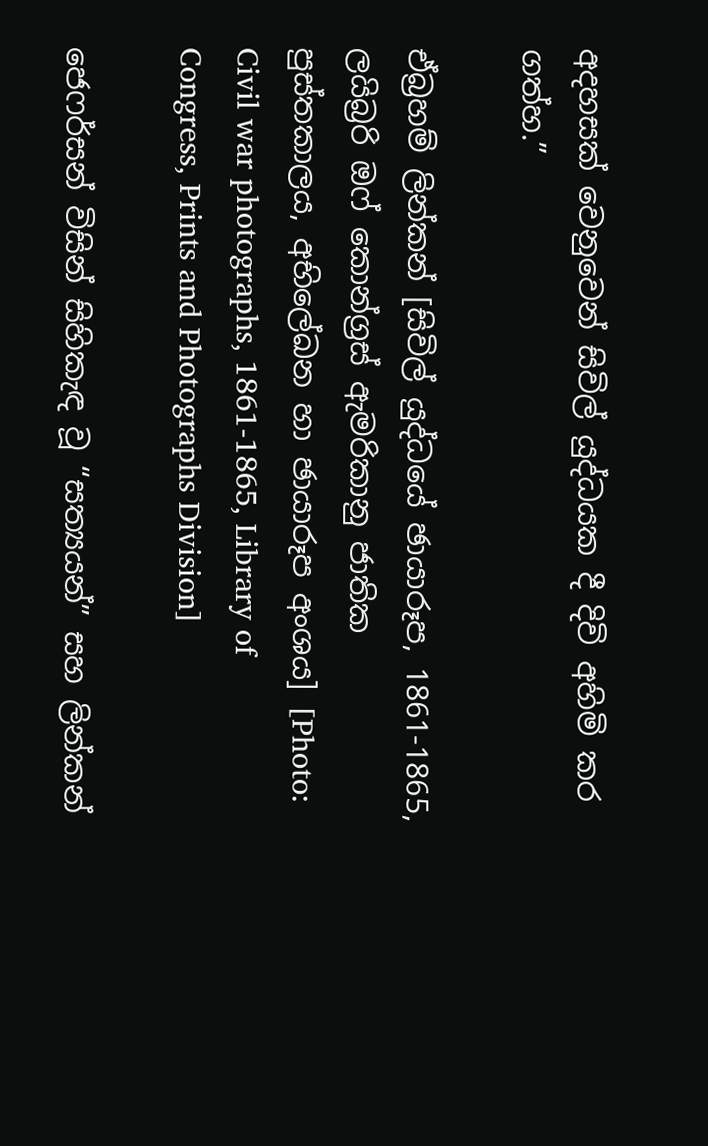අදහසක් වෙනුවෙන් සිවිල් යුද්ධයක දී දිවි අහිමි කර ගත්හ.”

ඒබ්‍රහම් ලින්කන් [සිවිල් යුද්ධයේ ඡායාරූප, 1861-1865, ලයිබ්‍රරි ඔෆ් කොන්ග්‍රස් ඇමරිකානු ජාතික පුස්තකාලය, අභිලේඛන හා ඡායාරූප අංශය] [Photo: Civil war photographs, 1861-1865, Library of Congress, Prints and Photographs Division]

ජෙෆර්සන් විසින් සිහිකැඳ වූ “සත්‍යයන්” සහ ලින්කන්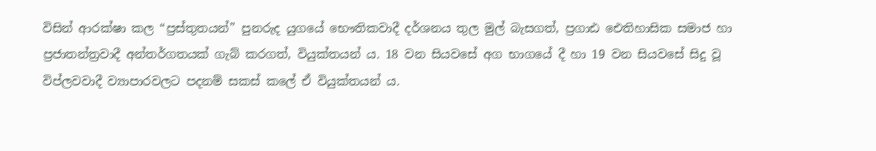විසින් ආරක්ෂා කල “ප්‍රස්තුතයන්” පුනරුද යුගයේ භෞතිකවාදී දර්ශනය තුල මුල් බැසගත්, ප්‍රගාඪ ඓතිහාසික සමාජ හා ප්‍රජාතන්ත්‍රවාදී අන්තර්ගතයක් ගැබ් කරගත්, වියුක්තයන්‍ ය. 18 වන සියවසේ අග භාගයේ දී හා 19 වන සියවසේ සිදු වූ විප්ලවවාදී ව්‍යාපාරවලට පදනම් සකස් කලේ ඒ වියුක්තයන්‍ ය.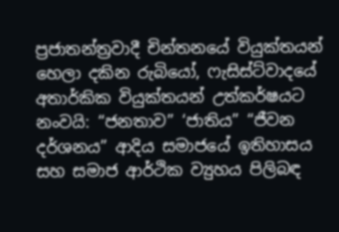ප්‍රජාතන්ත්‍රවාදී චින්තනයේ වියුක්තයන් හෙලා දකින රුබියෝ, ෆැසිස්ට්වාදයේ අතාර්කික වියුක්තයන් උත්කර්ෂයට නංවයි: “ජනතාව” ‘ජාතිය” “ජීවන දර්ශනය” ආදිය සමාජයේ ඉතිහාසය සහ සමාජ ආර්ථික ව්‍යුහය පිලිබඳ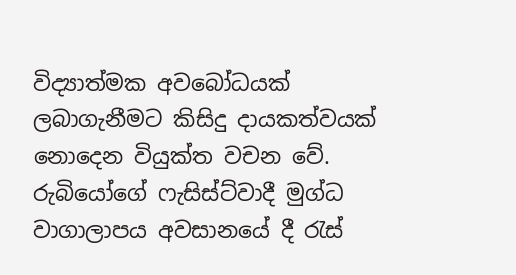විද්‍යාත්මක අවබෝධයක් ලබාගැනීමට කිසිදු දායකත්වයක් නොදෙන වියුක්ත වචන වේ. රුබියෝගේ ෆැසිස්ට්වාදී මුග්ධ වාගාලාපය අවසානයේ දී රැස්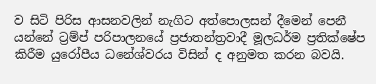ව සිටි පිරිස ආසනවලින් නැගිට අත්පොලසන් දීමෙන් පෙනී යන්නේ ට්‍රම්ප් පරිපාලනයේ ප්‍රජාතන්ත්‍රවාදී මූලධර්ම ප්‍රතික්ෂේප කිරීම යුරෝපීය ධනේශ්වරය විසින් ද අනුමත කරන බවයි.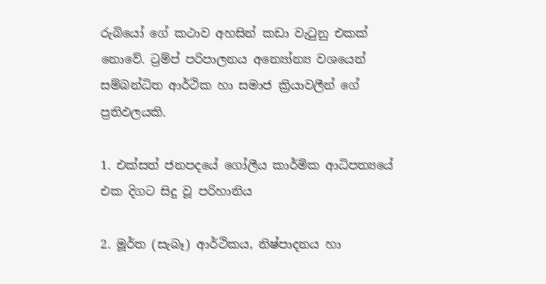රුබියෝ ගේ කථාව අහසින් කඩා වැටුනු එකක් නොවේ. ට්‍රම්ප් පරිපාලනය අන්‍යෝන්‍ය වශයෙන් සම්බන්ධිත ආර්ථික හා සමාජ ක්‍රියාවලීන් ගේ ප්‍රතිඵලයකි.

1. එක්සත් ජනපදයේ ගෝලීය කාර්මික ආධිපත්‍යයේ එක දිගට සිදු වූ පරිහානිය

2. මූර්ත (සැබෑ) ආර්ථිකය, නිෂ්පාදනය හා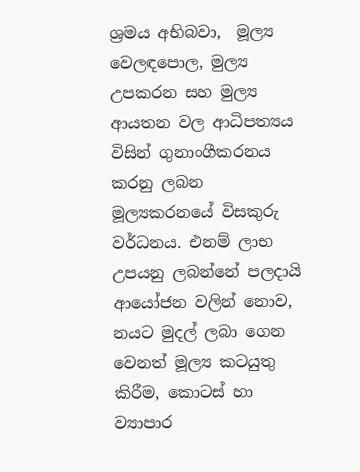ශ්‍රමය අභිබවා,  මූල්‍ය වෙලඳපොල, මුල්‍ය උපකරන සහ මුල්‍ය ආයතන වල ආධිපත්‍යය විසින් ගුනාංගීකරනය කරනු ලබන මූල්‍යකරනයේ විසකුරු වර්ධනය. එනම් ලාභ උපයනු ලබන්නේ පලදායි ආයෝජන වලින් නොව, නයට මුදල් ලබා ගෙන වෙනත් මූල්‍ය කටයුතු කිරීම, කොටස් හා ව්‍යාපාර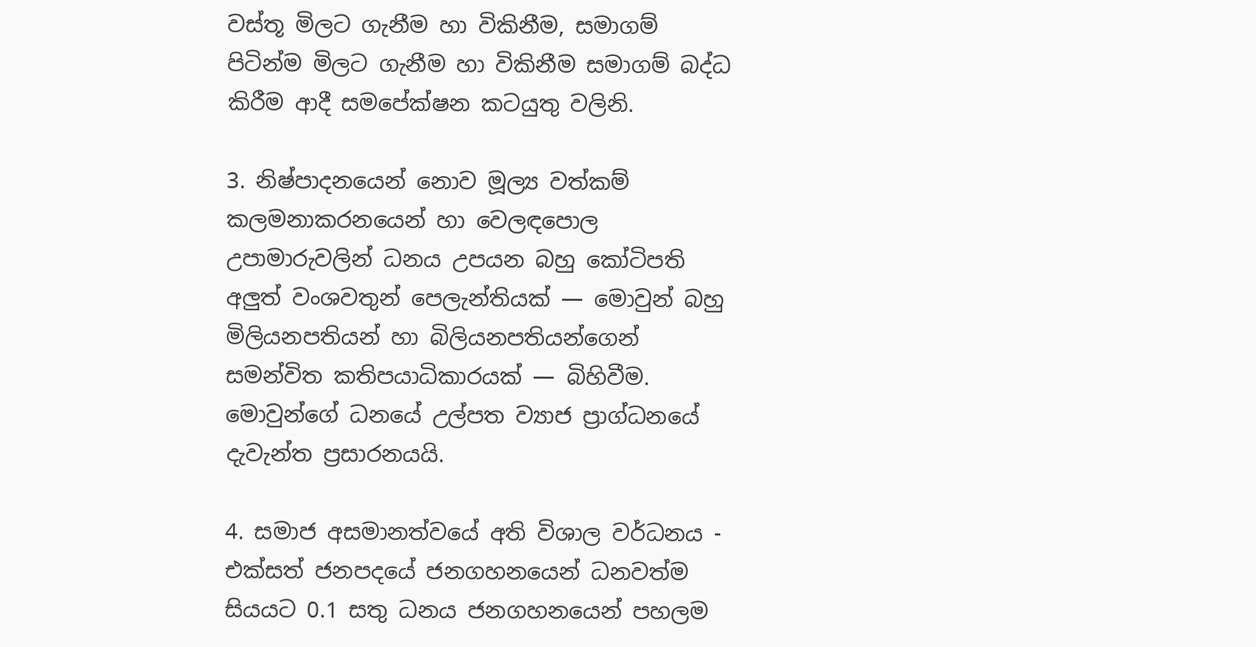වස්තූ මිලට ගැනීම හා විකිනීම, සමාගම් පිටින්ම මිලට ගැනීම හා විකිනීම සමාගම් බද්ධ කිරීම ආදී සමපේක්ෂන කටයුතු වලිනි.

3. නිෂ්පාදනයෙන් නොව මූල්‍ය වත්කම් කලමනාකරනයෙන් හා වෙලඳපොල උපාමාරුවලින් ධනය උපයන බහු කෝටිපති අලුත් වංශවතුන් පෙලැන්තියක් — මොවුන් බහු මිලියනපතියන් හා බිලියනපතියන්ගෙන් සමන්විත කතිපයාධිකාරයක් — බිහිවීම. මොවුන්ගේ ධනයේ උල්පත ව්‍යාජ ප්‍රාග්ධනයේ දැවැන්ත ප්‍රසාරනයයි.

4. සමාජ අසමානත්වයේ අති විශාල වර්ධනය - එක්සත් ජනපදයේ ජනගහනයෙන් ධනවත්ම සියයට 0.1 සතු ධනය ජනගහනයෙන් පහලම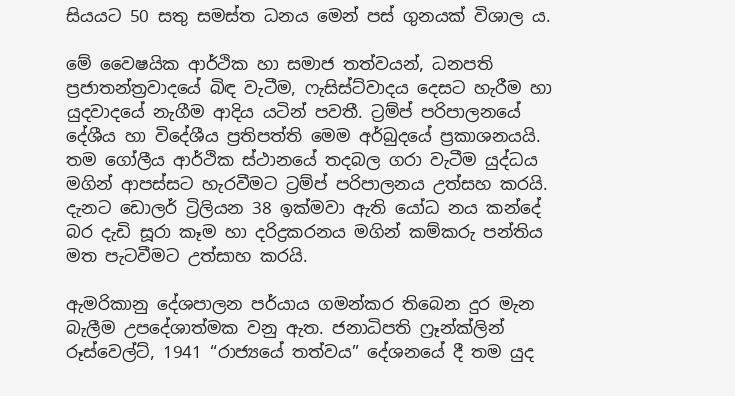සියයට 50 සතු සමස්ත ධනය මෙන් පස් ගුනයක් විශාල ය.

මේ වෛෂයික ආර්ථික හා සමාජ තත්වයන්, ධනපති ප්‍රජාතන්ත්‍රවාදයේ බිඳ වැටීම, ෆැසිස්ට්වාදය දෙසට හැරීම හා යුදවාදයේ නැගීම ආදිය යටින් පවතී. ට්‍රම්ප් පරිපාලනයේ දේශීය හා විදේශීය ප්‍රතිපත්ති මෙම අර්බුදයේ ප්‍රකාශනයයි. තම ගෝලීය ආර්ථික ස්ථානයේ තදබල ගරා වැටීම යුද්ධය මගින් ආපස්සට හැරවීමට ට්‍රම්ප් පරිපාලනය උත්සහ කරයි. දැනට ඩොලර් ට්‍රිලියන 38 ඉක්මවා ඇති යෝධ නය කන්දේ බර දැඩි සූරා කෑම හා දරිද්‍රකරනය මගින් කම්කරු පන්තිය මත පැටවීමට උත්සාහ කරයි.

ඇමරිකානු දේශපාලන පර්යාය ගමන්කර තිබෙන දුර මැන බැලීම උපදේශාත්මක වනු ඇත. ජනාධිපති ෆ්‍රෑන්ක්ලින් රූස්වෙල්ට්, 1941 “රාජ්‍යයේ තත්වය” දේශනයේ දී තම යුද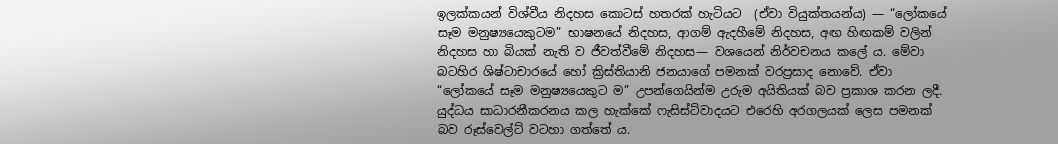ඉලක්කයන් විශ්වීය නිදහස කොටස් හතරක් හැටියට  (ඒවා වියුක්තයන්ය) — “ලෝකයේ සෑම මනුෂ්‍යයෙකුටම” භාෂනයේ නිදහස, ආගම් ඇදහීමේ නිදහස, අඟ හිඟකම් වලින් නිදහස හා බියක් නැති ව ජීවත්වීමේ නිදහස— වශයෙන් නිර්වචනය කලේ ය. මේවා බටහිර ශිෂ්ටාචාරයේ හෝ ක්‍රිස්තියානි ජනයාගේ පමනක් වරප්‍රසාද නොවේ. ඒවා “ලෝකයේ සෑම මනුෂ්‍යයෙකුට ම” උපන්ගෙයින්ම උරුම අයිතියක් බව ප්‍රකාශ කරන ලදී. යුද්ධය සාධාරනීකරනය කල හැක්කේ ෆැසිස්ට්වාදයට එරෙහි අරගලයක් ලෙස පමනක් බව රූස්වෙල්ට් වටහා ගත්තේ ය.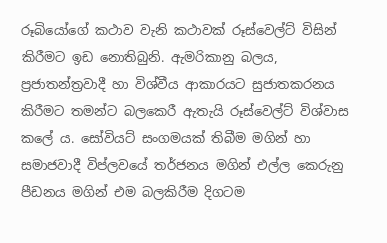රූබියෝගේ කථාව වැනි කථාවක් රූස්වෙල්ට් විසින් කිරීමට ඉඩ නොතිබුනි. ඇමරිකානු බලය, ප්‍රජාතන්ත්‍රවාදී හා විශ්වීය ආකාරයට සුජාතකරනය කිරීමට තමන්ට බලකෙරී ඇතැයි රූස්වෙල්ට් විශ්වාස කලේ ය. සෝවියට් සංගමයක් තිබීම මගින් හා සමාජවාදී විප්ලවයේ තර්ජනය මගින් එල්ල කෙරුනු පීඩනය මගින් එම බලකිරීම දිගටම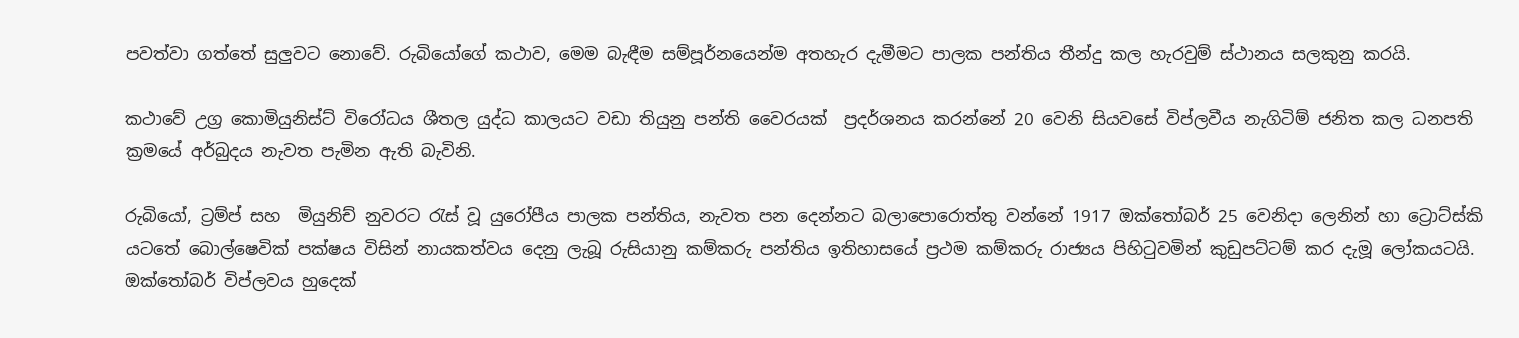පවත්වා ගත්තේ සුලුවට නොවේ. රුබියෝගේ කථාව, මෙම බැඳීම සම්පූර්නයෙන්ම අතහැර දැමීමට පාලක පන්තිය තීන්දු කල හැරවුම් ස්ථානය සලකුනු කරයි.

කථාවේ උග්‍ර කොමියුනිස්ට් විරෝධය ශීතල යුද්ධ කාලයට වඩා තියුනු පන්ති වෛරයක්  ප්‍රදර්ශනය කරන්නේ 20 වෙනි සියවසේ විප්ලවීය නැගිටිම් ජනිත කල ධනපති ක්‍රමයේ අර්බුදය නැවත පැමින ඇති බැවිනි.

රුබියෝ, ට්‍රම්ප් සහ  මියුනිච් නුවරට රැස් වූ යුරෝපීය පාලක පන්තිය, නැවත පන දෙන්නට බලාපොරොත්තු වන්නේ 1917 ඔක්තෝබර් 25 වෙනිදා ලෙනින් හා ට්‍රොට්ස්කි යටතේ බොල්ෂෙවික් පක්ෂය විසින් නායකත්වය දෙනු ලැබූ රුසියානු කම්කරු පන්තිය ඉතිහාසයේ ප්‍රථම කම්කරු රාජ්‍යය පිහිටුවමින් කුඩුපට්ටම් කර දැමූ ලෝකයටයි. ඔක්තෝබර් විප්ලවය හුදෙක්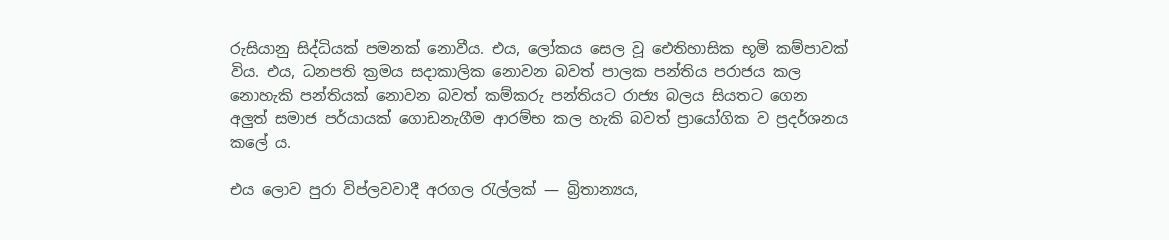රුසියානු සිද්ධියක් පමනක් නොවීය. එය, ලෝකය සෙල වූ ඓතිහාසික භූමි කම්පාවක් විය. එය, ධනපති ක්‍රමය සදාකාලික නොවන බවත් පාලක පන්තිය පරාජය කල නොහැකි පන්තියක් නොවන බවත් කම්කරු පන්තියට රාජ්‍ය බලය සියතට ගෙන අලුත් සමාජ පර්යායක් ගොඩනැගීම ආරම්භ කල හැකි බවත් ප්‍රායෝගික ව ප්‍රදර්ශනය කලේ ය.

එය ලොව පුරා විප්ලවවාදී අරගල රැල්ලක් — බ්‍රිතාන්‍යය,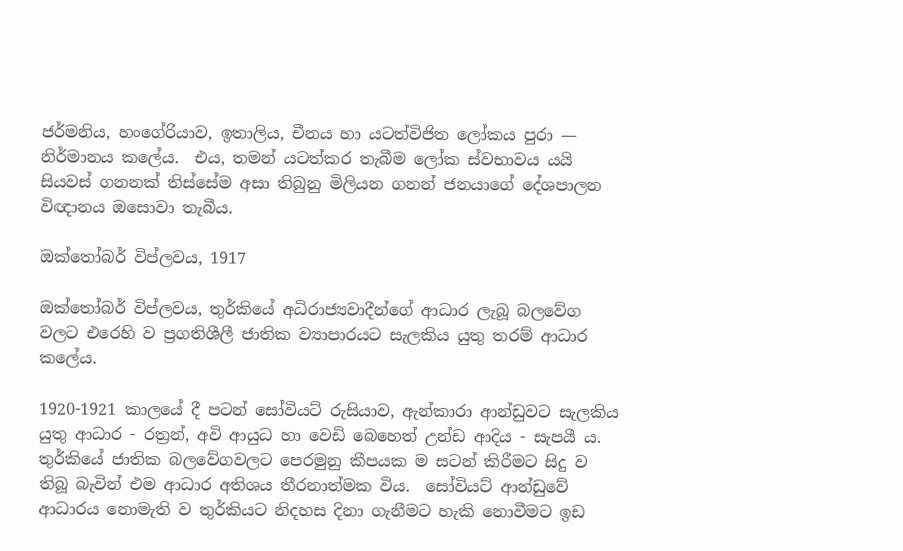ජර්මනිය, හංගේරියාව, ඉතාලිය, චීනය හා යටත්විජිත ලෝකය පුරා — නිර්මානය කලේය.  එය, තමන් යටත්කර තැබීම ලෝක ස්වභාවය යයි  සියවස් ගනනක් තිස්සේම අසා තිබුනු මිලියන ගනන් ජනයාගේ දේශපාලන විඥානය ඔසොවා තැබීය.

ඔක්තෝබර් විප්ලවය, 1917

ඔක්තෝබර් විප්ලවය, තුර්කියේ අධිරාජ්‍යවාදීන්ගේ ආධාර ලැබූ බලවේග වලට එරෙහි ව ප්‍රගතිශීලී ජාතික ව්‍යාපාරයට සැලකිය යුතු තරම් ආධාර කලේය.

1920-1921 කාලයේ දී පටන් සෝවියට් රුසියාව, ඇන්කාරා ආන්ඩුවට සැලකිය යුතු ආධාර - රත්‍රන්, අවි ආයුධ හා වෙඩි බෙහෙත් උන්ඩ ආදිය - සැපයී ය. තුර්කියේ ජාතික බලවේගවලට පෙරමුනු කීපයක ම සටන් කිරීමට සිදු ව තිබූ බැවින් එම ආධාර අතිශය තීරනාත්මක විය.  සෝවියට් ආන්ඩුවේ ආධාරය නොමැති ව තුර්කියට නිදහස දිනා ගැනීමට හැකි නොවීමට ඉඩ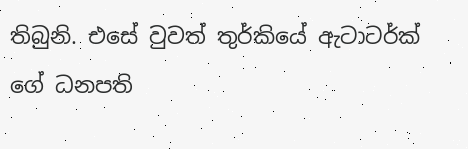තිබුනි. එසේ වුවත් තුර්කියේ ඇටාටර්ක් ගේ ධනපති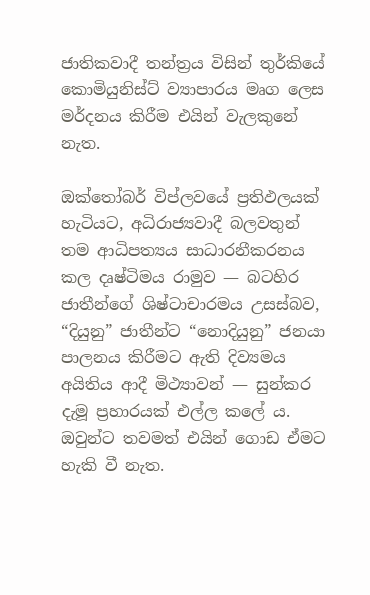ජාතිකවාදී තන්ත්‍රය විසින් තුර්කියේ කොමියුනිස්ට් ව්‍යාපාරය මෘග ලෙස මර්දනය කිරීම එයින් වැලකුනේ නැත.

ඔක්තෝබර් විප්ලවයේ ප්‍රතිඵලයක් හැටියට, අධිරාජ්‍යවාදී බලවතුන් තම ආධිපත්‍යය සාධාරනීකරනය කල දෘෂ්ටිමය රාමුව — බටහිර ජාතීන්ගේ ශිෂ්ටාචාරමය උසස්බව,  “දියුනු” ජාතීන්ට “නොදියුනු” ජනයා පාලනය කිරීමට ඇති දිව්‍යමය අයිතිය ආදී මිථ්‍යාවන් — සුන්කර දැමූ ප්‍රහාරයක් එල්ල කලේ ය. ඔවුන්ට තවමත් එයින් ගොඩ ඒමට හැකි වී නැත.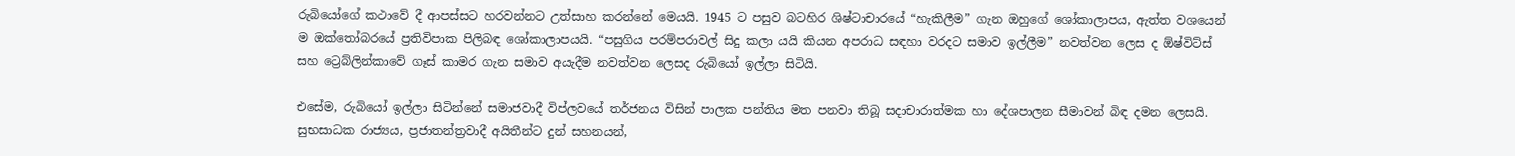රුබියෝගේ කථාවේ දී ආපස්සට හරවන්නට උත්සාහ කරන්නේ මෙයයි. 1945 ට පසුව බටහිර ශිෂ්ටාචාරයේ “හැකිලීම” ගැන ඔහුගේ ශෝකාලාපය, ඇත්ත වශයෙන් ම ඔක්තෝබරයේ ප්‍රතිවිපාක පිලිබඳ ශෝකාලාපයයි. “පසුගිය පරම්පරාවල් සිදු කලා යයි කියන අපරාධ සඳහා වරදට සමාව ඉල්ලීම” නවත්වන ලෙස ද ඕෂ්විට්ස් සහ ට්‍රෙබ්ලින්කාවේ ගෑස් කාමර ගැන සමාව අයැදීම නවත්වන ලෙසද රුබියෝ ඉල්ලා සිටියි.

එසේම, රුබියෝ ඉල්ලා සිටින්නේ සමාජවාදී විප්ලවයේ තර්ජනය විසින් පාලක පන්තිය මත පනවා තිබූ සදාචාරාත්මක හා දේශපාලන සීමාවන් බිඳ දමන ලෙසයි. සුභසාධක රාජ්‍යය, ප්‍රජාතන්ත්‍රවාදී අයිතීන්ට දුන් සහනයන්,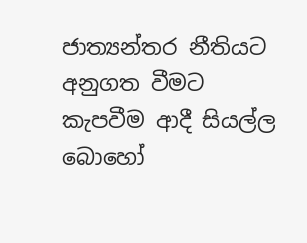ජාත්‍යන්තර නීතියට අනුගත වීමට කැපවීම ආදී සියල්ල බොහෝ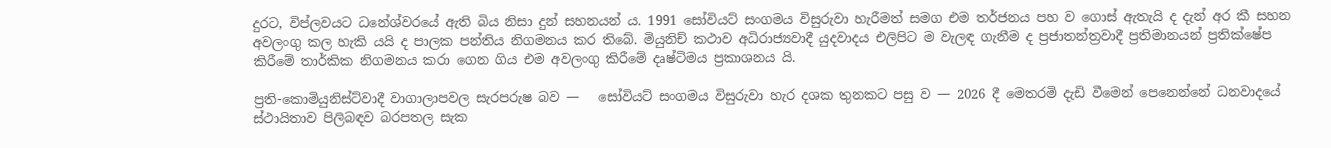දුරට, විප්ලවයට ධනේශ්වරයේ ඇති බිය නිසා දුන් සහනයන්‍ ය. 1991 සෝවියට් සංගමය විසුරුවා හැරීමත් සමග එම තර්ජනය පහ ව ගොස් ඇතැයි ද දැන් අර කී සහන අවලංගු කල හැකි යයි ද පාලක පන්තිය නිගමනය කර තිබේ. මියුනිච් කථාව අධිරාජ්‍යවාදී යුදවාදය එලිපිට ම වැලඳ ගැනීම ද ප්‍රජාතන්ත්‍රවාදී ප්‍රතිමානයන් ප්‍රතික්ෂේප කිරීමේ තාර්කික නිගමනය කරා ගෙන ගිය එම අවලංගු කිරීමේ දෘෂ්ටිමය ප්‍රකාශනය යි.

ප්‍රති-කොමියුනිස්ට්වාදී වාගාලාපවල සැරපරුෂ බව —   සෝවියට් සංගමය විසුරුවා හැර දශක තුනකට පසු ව — 2026 දී මෙතරමි දැඩි වීමෙන් පෙනෙන්නේ ධනවාදයේ ස්ථායිතාව පිලිබඳව බරපතල සැක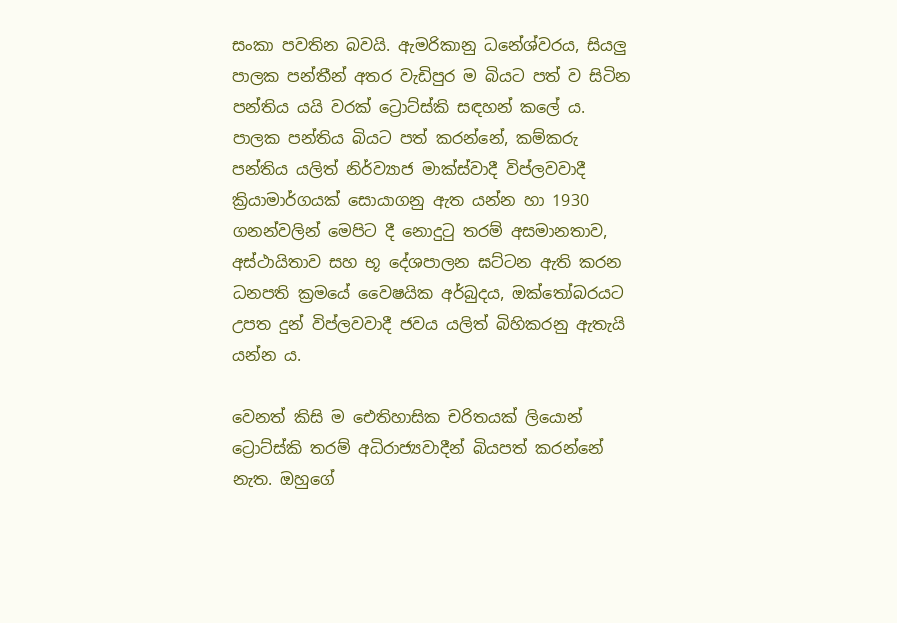සංකා පවතින බවයි. ඇමරිකානු ධනේශ්වරය, සියලු පාලක පන්තීන් අතර වැඩිපුර ම බියට පත් ව සිටින පන්තිය යයි වරක් ට්‍රොට්ස්කි සඳහන් කලේ ය. පාලක පන්තිය බියට පත් කරන්නේ, කම්කරු පන්තිය යලිත් නිර්ව්‍යාජ මාක්ස්වාදී විප්ලවවාදී ක්‍රියාමාර්ගයක් සොයාගනු ඇත යන්න හා 1930 ගනන්වලින් මෙපිට දී නොදුටු තරම් අසමානතාව, අස්ථායිතාව සහ භූ දේශපාලන ඝට්ටන ඇති කරන ධනපති ක්‍රමයේ වෛෂයික අර්බුදය, ඔක්තෝබරයට උපත දුන් විප්ලවවාදී ජවය යලිත් බිහිකරනු ඇතැයි යන්න ය.

වෙනත් කිසි ම ඓතිහාසික චරිතයක් ලියොන් ට්‍රොට්ස්කි තරම් අධිරාජ්‍යවාදීන් බියපත් කරන්නේ නැත. ඔහුගේ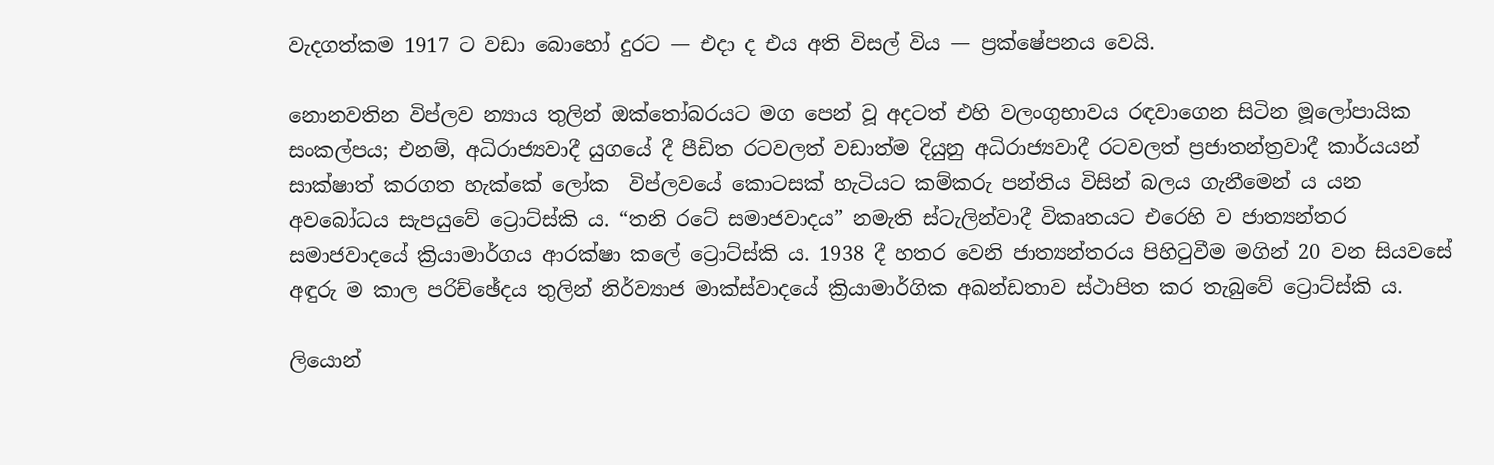වැදගත්කම 1917 ට වඩා බොහෝ දුරට — එදා ද එය අති විසල් විය — ප්‍රක්ෂේපනය වෙයි.

නොනවතින විප්ලව න්‍යාය තුලින් ඔක්තෝබරයට මග පෙන් වූ අදටත් එහි වලංගුභාවය රඳවාගෙන සිටින මූලෝපායික සංකල්පය; එනම්, අධිරාජ්‍යවාදී යුගයේ දී පීඩිත රටවලත් වඩාත්ම දියුනු අධිරාජ්‍යවාදී රටවලත් ප්‍රජාතන්ත්‍රවාදී කාර්යයන් සාක්ෂාත් කරගත හැක්කේ ලෝක  විප්ලවයේ කොටසක් හැටියට කම්කරු පන්තිය විසින් බලය ගැනීමෙන්‍ ය යන අවබෝධය සැපයුවේ ට්‍රොට්ස්කි ය. “තනි රටේ සමාජවාදය” නමැති ස්ටැලින්වාදී විකෘතයට එරෙහි ව ජාත්‍යන්තර සමාජවාදයේ ක්‍රියාමාර්ගය ආරක්ෂා කලේ ට්‍රොට්ස්කි ය. 1938 දී හතර වෙනි ජාත්‍යන්තරය පිහිටුවීම මගින් 20 වන සියවසේ අඳුරු ම කාල පරිච්ඡේදය තුලින් නිර්ව්‍යාජ මාක්ස්වාදයේ ක්‍රියාමාර්ගික අඛන්ඩතාව ස්ථාපිත කර තැබුවේ ට්‍රොට්ස්කි ය.

ලියොන්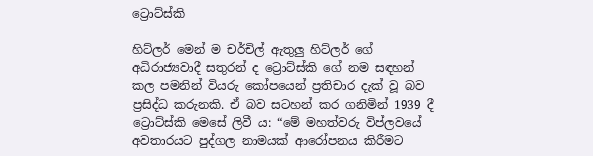ට්‍රොට්ස්කි

හිට්ලර් මෙන් ම චර්චිල් ඇතුලු හිට්ලර් ගේ අධිරාජ්‍යවාදී සතුරන් ද ට්‍රොට්ස්කි ගේ නම සඳහන් කල පමනින් වියරු කෝපයෙන් ප්‍රතිචාර දැක් වූ බව ප්‍රසිද්ධ කරුනකි. ඒ බව සටහන් කර ගනිමින් 1939 දී ට්‍රොට්ස්කි මෙසේ ලිවී ය: “මේ මහත්වරු විප්ලවයේ අවතාරයට පුද්ගල නාමයක් ආරෝපනය කිරීමට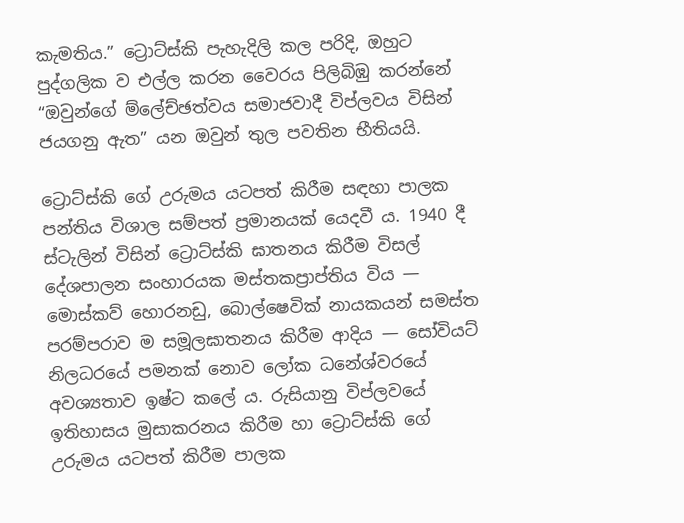කැමතිය.” ට්‍රොට්ස්කි පැහැදිලි කල පරිදි, ඔහුට පුද්ගලික ව එල්ල කරන වෛරය පිලිබිඹු කරන්නේ “ඔවුන්ගේ ම්ලේච්ඡත්වය සමාජවාදී විප්ලවය විසින් ජයගනු ඇත” යන ඔවුන් තුල පවතින භීතියයි.

ට්‍රොට්ස්කි ගේ උරුමය යටපත් කිරීම සඳහා පාලක පන්තිය විශාල සම්පත් ප්‍රමානයක් යෙදවී ය. 1940 දී ස්ටැලින් විසින් ට්‍රොට්ස්කි ඝාතනය කිරීම විසල් දේශපාලන සංහාරයක මස්තකප්‍රාප්තිය විය — මොස්කව් හොරනඩු, බොල්ෂෙවික් නායකයන් සමස්ත පරම්පරාව ම සමූලඝාතනය කිරීම ආදිය — සෝවියට් නිලධරයේ පමනක් නොව ලෝක ධනේශ්වරයේ අවශ්‍යතාව ඉෂ්ට කලේ ය. රුසියානු විප්ලවයේ ඉතිහාසය මුසාකරනය කිරීම හා ට්‍රොට්ස්කි ගේ උරුමය යටපත් කිරීම පාලක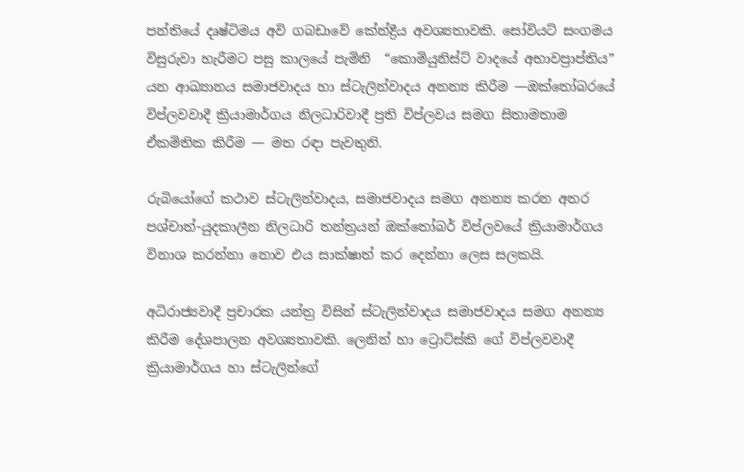පන්තියේ දෘෂ්ටිමය අවි ගබඩාවේ කේන්ද්‍රීය අවශ්‍යතාවකි. සෝවියට් සංගමය විසුරුවා හැරීමට පසු කාලයේ පැමිනි  “කොමියුනිස්ට් වාදයේ අභාවප්‍රාප්තිය” යන ආඛ්‍යානය සමාජවාදය හා ස්ටැලින්වාදය අනන්‍ය කිරීම —ඔක්තෝබරයේ විප්ලවවාදී ක්‍රියාමාර්ගය නිලධාරිවාදී ප්‍රති විප්ලවය සමග සිතාමතාම ඒකමිතික කිරීම — මත රඳා පැවතුනි.

රුබියෝගේ කථාව ස්ටැලින්වාදය, සමාජවාදය සමග අනන්‍ය කරන අතර පශ්චාත්-යුදකාලීන නිලධාරි තන්ත්‍රයන් ඔක්තෝබර් විප්ලවයේ ක්‍රියාමාර්ගය විනාශ කරන්නා නොව එය සාක්ෂාත් කර දෙන්නා ලෙස සලකයි.

අධිරාජ්‍යවාදී ප්‍රචාරක යන්ත්‍ර විසින් ස්ටැලින්වාදය සමාජවාදය සමග අනන්‍ය කිරීම දේශපාලන අවශ්‍යතාවකි. ලෙනින් හා ට්‍රොට්ස්කි ගේ විප්ලවවාදී ක්‍රියාමාර්ගය හා ස්ටැලින්ගේ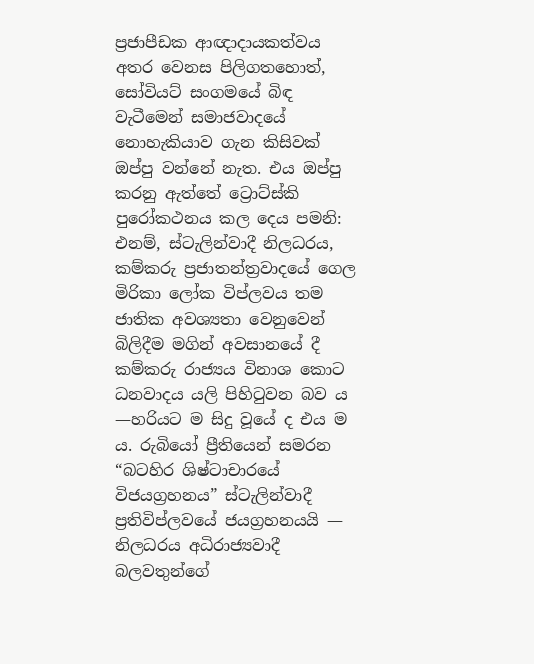ප්‍රජාපීඩක ආඥාදායකත්වය අතර වෙනස පිලිගතහොත්, සෝවියට් සංගමයේ බිඳ වැටීමෙන් සමාජවාදයේ නොහැකියාව ගැන කිසිවක් ඔප්පු වන්නේ නැත. එය ඔප්පු කරනු ඇත්තේ ට්‍රොට්ස්කි පුරෝකථනය කල දෙය පමනි: එනම්, ස්ටැලින්වාදී නිලධරය, කම්කරු ප්‍රජාතන්ත්‍රවාදයේ ගෙල මිරිකා ලෝක විප්ලවය තම ජාතික අවශ්‍යතා වෙනුවෙන් බිලිදීම මගින් අවසානයේ දී කම්කරු රාජ්‍යය විනාශ කොට ධනවාදය යලි පිහිටුවන බව ය —හරියට ම සිදු වූයේ ද එය ම ය. රුබියෝ ප්‍රීතියෙන් සමරන “බටහිර ශිෂ්ටාචාරයේ විජයග්‍රහනය” ස්ටැලින්වාදී ප්‍රතිවිප්ලවයේ ජයග්‍රහනයයි — නිලධරය අධිරාජ්‍යවාදී බලවතුන්ගේ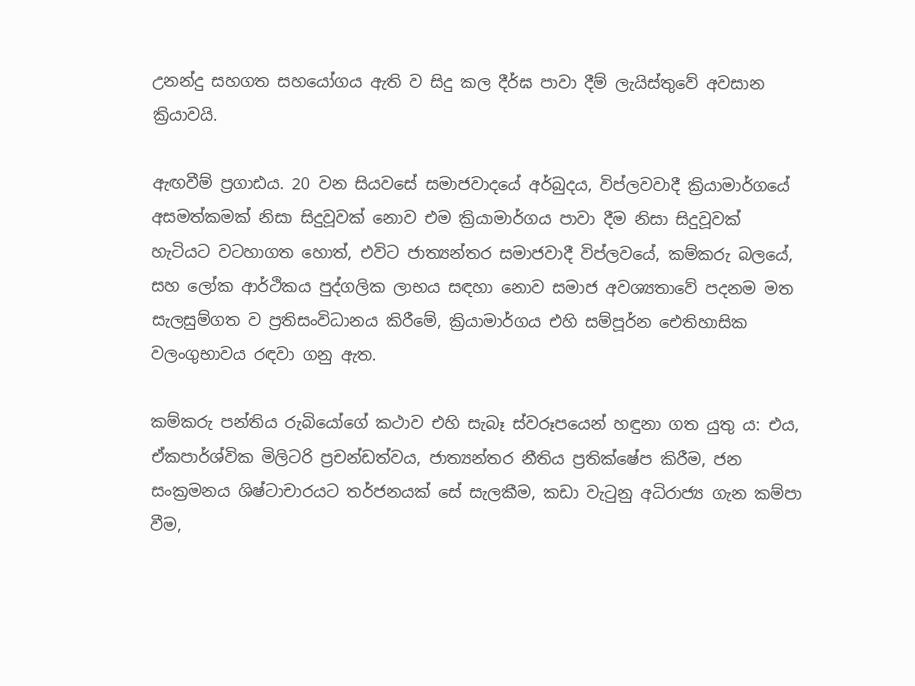උනන්දු සහගත සහයෝගය ඇති ව සිදු කල දීර්ඝ පාවා දීම් ලැයිස්තුවේ අවසාන ක්‍රියාවයි.

ඇඟවීම් ප්‍රගාඪය. 20 වන සියවසේ සමාජවාදයේ අර්බුදය, විප්ලවවාදී ක්‍රියාමාර්ගයේ අසමත්කමක් නිසා සිදුවූවක් නොව එම ක්‍රියාමාර්ගය පාවා දීම නිසා සිදුවූවක් හැටියට වටහාගත හොත්, එවිට ජාත්‍යන්තර සමාජවාදී විප්ලවයේ, කම්කරු බලයේ, සහ ලෝක ආර්ථිකය පුද්ගලික ලාභය සඳහා නොව සමාජ අවශ්‍යතාවේ පදනම මත සැලසුම්ගත ව ප්‍රතිසංවිධානය කිරීමේ, ක්‍රියාමාර්ගය එහි සම්පූර්න ඓතිහාසික වලංගුභාවය රඳවා ගනු ඇත.

කම්කරු පන්තිය රුබියෝගේ කථාව එහි සැබෑ ස්වරූපයෙන් හඳුනා ගත යුතු ය: එය, ඒකපාර්ශ්වික මිලිටරි ප්‍රචන්ඩත්වය, ජාත්‍යන්තර නීතිය ප්‍රතික්ෂේප කිරීම, ජන සංක්‍රමනය ශිෂ්ටාචාරයට තර්ජනයක් සේ සැලකීම, කඩා වැටුනු අධිරාජ්‍ය ගැන කම්පා වීම,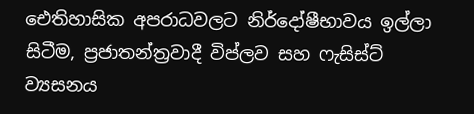ඓතිහාසික අපරාධවලට නිර්දෝෂීභාවය ඉල්ලා සිටීම, ප්‍රජාතන්ත්‍රවාදී විප්ලව සහ ෆැසිස්ට් ව්‍යසනය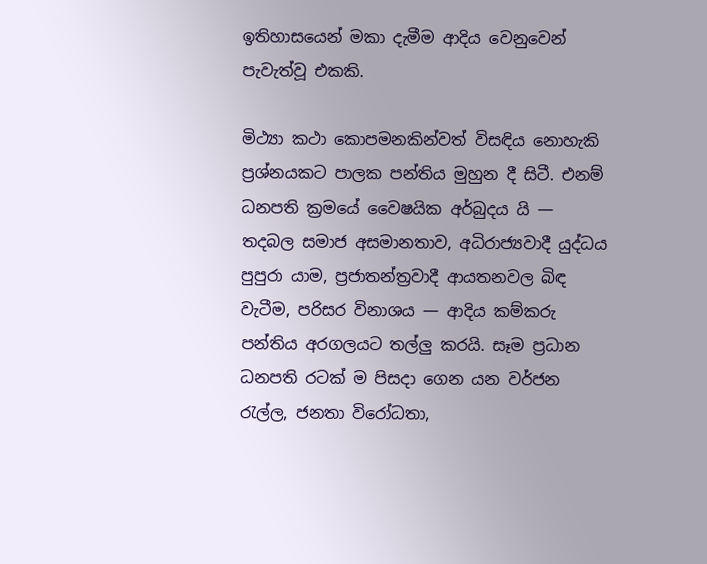ඉතිහාසයෙන් මකා දැමීම ආදිය වෙනුවෙන් පැවැත්වූ එකකි.

මිථ්‍යා කථා කොපමනකින්වත් විසඳිය නොහැකි ප්‍රශ්නයකට පාලක පන්තිය මුහුන දී සිටී. එනම් ධනපති ක්‍රමයේ වෛෂයික අර්බුදය යි — තදබල සමාජ අසමානතාව, අධිරාජ්‍යවාදී යුද්ධය පුපුරා යාම, ප්‍රජාතන්ත්‍රවාදී ආයතනවල බිඳ වැටීම, පරිසර විනාශය — ආදිය කම්කරු පන්තිය අරගලයට තල්ලු කරයි. සෑම ප්‍රධාන ධනපති රටක් ම පිසදා ගෙන යන වර්ජන රැල්ල, ජනතා විරෝධතා,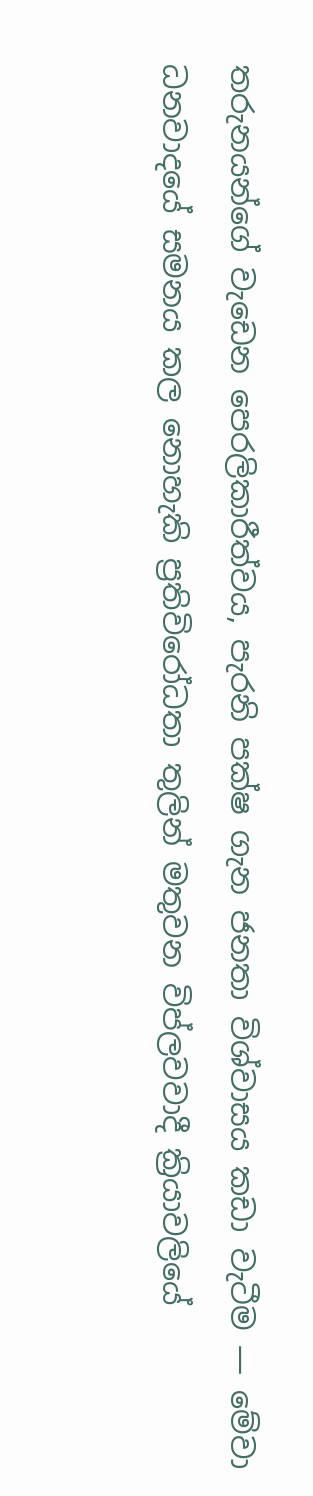තරුනයන්ගේ වැඩෙන පෙරලිකාරීත්වය, පැරනි පක්ෂ ගැන ජනතා විශ්වාසය කඩා වැටීම — මේවා ධනවාදයේ සමනය කල නොහැකි ප්‍රතිවිරෝධතා තුලින් මතුවන විප්ලවවාදී ක්‍රියාවලියේ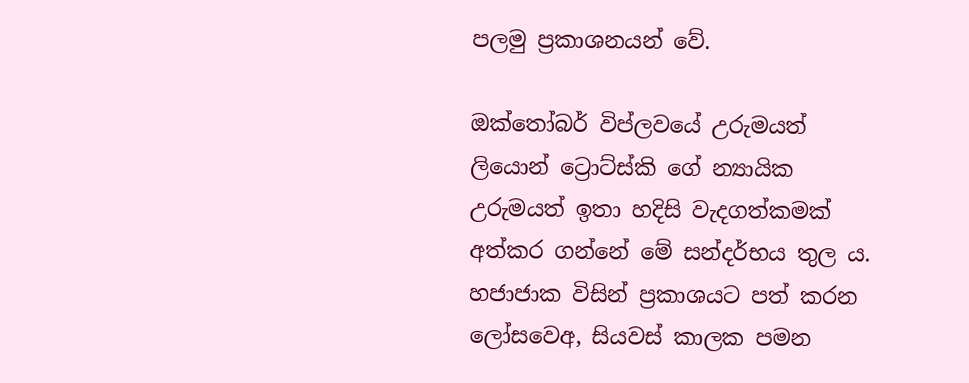පලමු ප්‍රකාශනයන් වේ.

ඔක්තෝබර් විප්ලවයේ උරුමයත්  ලියොන් ට්‍රොට්ස්කි ගේ න්‍යායික උරුමයත් ඉතා හදිසි වැදගත්කමක් අත්කර ගන්නේ මේ සන්දර්භය තුල ය. හජාජාක විසින් ප්‍රකාශයට පත් කරන ලෝසවෙඅ, සියවස් කාලක පමන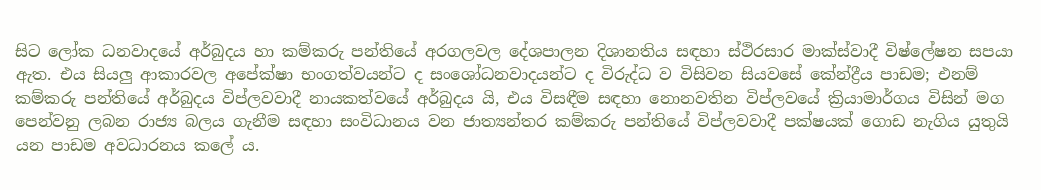සිට ලෝක ධනවාදයේ අර්බුදය හා කම්කරු පන්තියේ අරගලවල දේශපාලන දිශානතිය සඳහා ස්ථිරසාර මාක්ස්වාදී විෂ්ලේෂන සපයා ඇත. එය සියලු ආකාරවල අපේක්ෂා භංගත්වයන්ට ද සංශෝධනවාදයන්ට ද විරුද්ධ ව විසිවන සියවසේ කේන්ද්‍රීය පාඩම; එනම් කම්කරු පන්තියේ අර්බුදය විප්ලවවාදී නායකත්වයේ අර්බුදය යි, එය විසඳීම සඳහා නොනවතින විප්ලවයේ ක්‍රියාමාර්ගය විසින් මග පෙන්වනු ලබන රාජ්‍ය බලය ගැනීම සඳහා සංවිධානය වන ජාත්‍යන්තර කම්කරු පන්තියේ විප්ලවවාදී පක්ෂයක් ගොඩ නැගිය යුතුයි යන පාඩම අවධාරනය කලේ ය.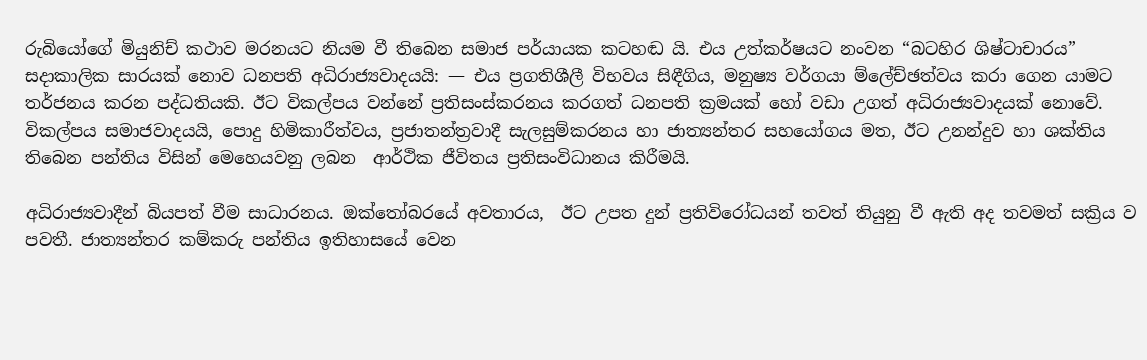රුබියෝගේ මියුනිච් කථාව මරනයට නියම වී තිබෙන සමාජ පර්යායක කටහඬ යි. එය උත්කර්ෂයට නංවන “බටහිර ශිෂ්ටාචාරය” සදාකාලික සාරයක් නොව ධනපති අධිරාජ්‍යවාදයයි: — එය ප්‍රගතිශීලී විභවය සිඳීගිය, මනුෂ්‍ය වර්ගයා ම්ලේච්ඡත්වය කරා ගෙන යාමට තර්ජනය කරන පද්ධතියකි. ඊට විකල්පය වන්නේ ප්‍රතිසංස්කරනය කරගත් ධනපති ක්‍රමයක් හෝ වඩා උගත් අධිරාජ්‍යවාදයක් නොවේ. විකල්පය සමාජවාදයයි, පොදු හිමිකාරීත්වය, ප්‍රජාතන්ත්‍රවාදී සැලසුම්කරනය හා ජාත්‍යන්තර සහයෝගය මත, ඊට උනන්දුව හා ශක්තිය තිබෙන පන්තිය විසින් මෙහෙයවනු ලබන  ආර්ථික ජීවිතය ප්‍රතිසංවිධානය කිරීමයි.

අධිරාජ්‍යවාදීන් බියපත් වීම සාධාරනය. ඔක්තෝබරයේ අවතාරය,  ඊට උපත දුන් ප්‍රතිවිරෝධයන් තවත් තියුනු වී ඇති අද තවමත් සක්‍රිය ව පවතී. ජාත්‍යන්තර කම්කරු පන්තිය ඉතිහාසයේ වෙන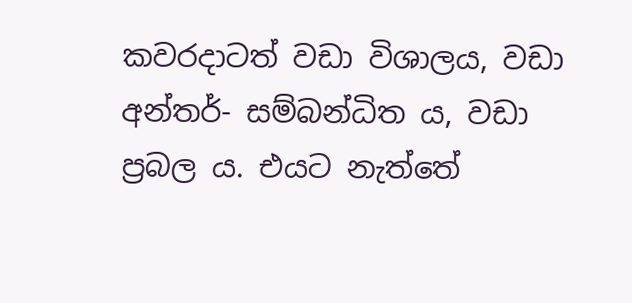කවරදාටත් වඩා විශාලය, වඩා අන්තර්- සම්බන්ධිත ය, වඩා ප්‍රබල ය. එයට නැත්තේ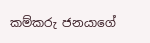කම්කරු ජනයාගේ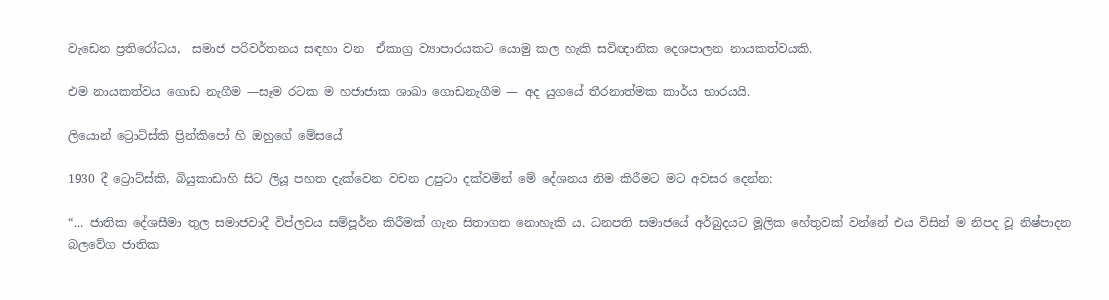වැඩෙන ප්‍රතිරෝධය,  සමාජ පරිවර්තනය සඳහා වන  ඒකාග්‍ර ව්‍යාපාරයකට යොමු කල හැකි සවිඥානික දෙශපාලන නායකත්වයකි.

එම නායකත්වය ගොඩ නැගීම —සෑම රටක ම හජාජාක ශාඛා ගොඩනැගීම — අද යුගයේ තීරනාත්මක කාර්ය භාරයයි.

ලියොන් ට්‍රොට්ස්කි ප්‍රින්කිපෝ හි ඔහුගේ මේසයේ

1930 දී ට්‍රොට්ස්කි, බියුකාඩාහි සිට ලියූ පහත දැක්වෙන වචන උපුටා දක්වමින් මේ දේශනය නිම කිරීමට මට අවසර දෙන්න:

“... ජාතික දේශසීමා තුල සමාජවාදී විප්ලවය සම්පූර්න කිරීමක් ගැන සිතාගත නොහැකි ය. ධනපති සමාජයේ අර්බුදයට මූලික හේතුවක් වන්නේ එය විසින් ම නිපද වූ නිෂ්පාදන බලවේග ජාතික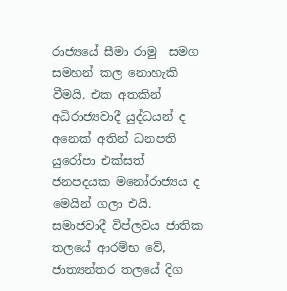රාජ්‍යයේ සීමා රාමු  සමග සමහන් කල නොහැකි වීමයි. එක අතකින් අධිරාජ්‍යවාදී යුද්ධයන් ද අනෙක් අතින් ධනපති යුරෝපා එක්සත් ජනපදයක මනෝරාජ්‍යය ද මෙයින් ගලා එයි. සමාජවාදී විප්ලවය ජාතික තලයේ ආරම්භ වේ, ජාත්‍යන්තර තලයේ දිග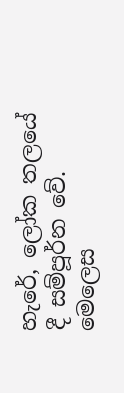හැරේ, ලෝක තලයේ දී සම්පූර්න වේ. මෙලෙස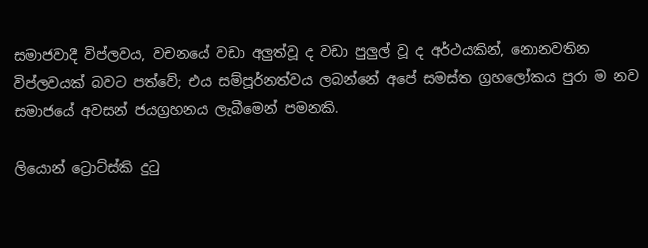සමාජවාදී විප්ලවය, වචනයේ වඩා අලුත්වූ ද වඩා පුලුල් වූ ද අර්ථයකින්, නොනවතින විප්ලවයක් බවට පත්වේ; එය සම්පූර්නත්වය ලබන්නේ අපේ සමස්ත ග්‍රහලෝකය පුරා ම නව සමාජයේ අවසන් ජයග්‍රහනය ලැබීමෙන් පමනකි.

ලියොන් ට්‍රොට්ස්කි දුටු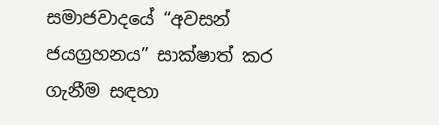සමාජවාදයේ “අවසන් ජයග්‍රහනය” සාක්ෂාත් කර ගැනීම සඳහා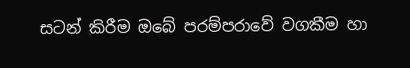සටන් කිරීම ඔබේ පරම්පරාවේ වගකීම හා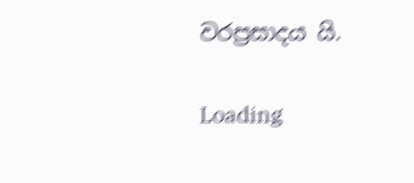වරප්‍රසාදය යි.

Loading